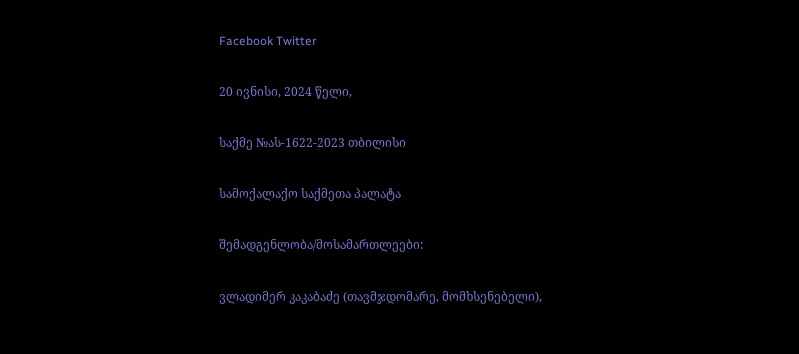Facebook Twitter

20 ივნისი, 2024 წელი,

საქმე №ას-1622-2023 თბილისი

სამოქალაქო საქმეთა პალატა

შემადგენლობა/მოსამართლეები:

ვლადიმერ კაკაბაძე (თავმჯდომარე, მომხსენებელი),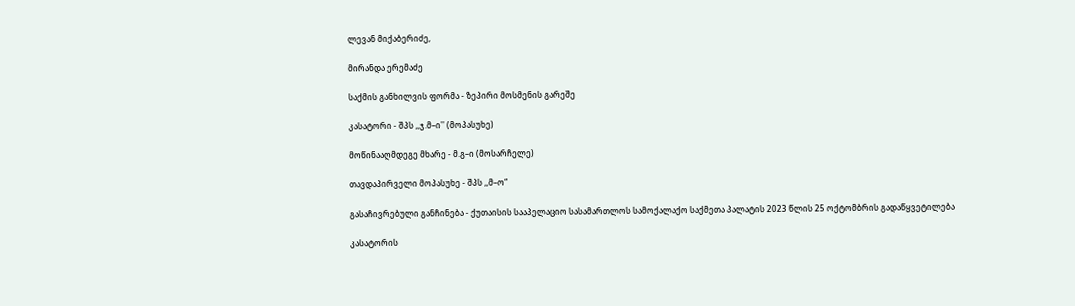ლევან მიქაბერიძე,

მირანდა ერემაძე

საქმის განხილვის ფორმა - ზეპირი მოსმენის გარეშე

კასატორი - შპს ,,ჯ.მ–ი'' (მოპასუხე)

მოწინააღმდეგე მხარე - მ.გ–ი (მოსარჩელე)

თავდაპირველი მოპასუხე - შპს ,,მ–ო“

გასაჩივრებული განჩინება - ქუთაისის სააპელაციო სასამართლოს სამოქალაქო საქმეთა პალატის 2023 წლის 25 ოქტომბრის გადაწყვეტილება

კასატორის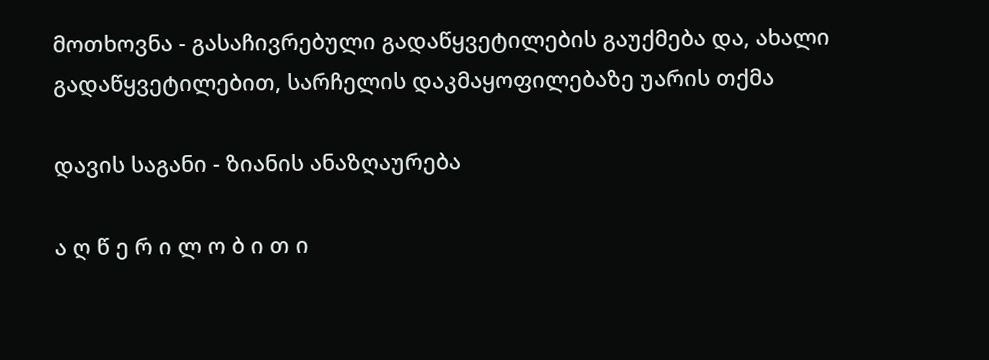მოთხოვნა - გასაჩივრებული გადაწყვეტილების გაუქმება და, ახალი გადაწყვეტილებით, სარჩელის დაკმაყოფილებაზე უარის თქმა

დავის საგანი - ზიანის ანაზღაურება

ა ღ წ ე რ ი ლ ო ბ ი თ ი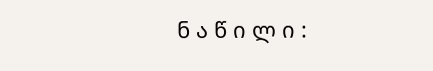ნ ა წ ი ლ ი :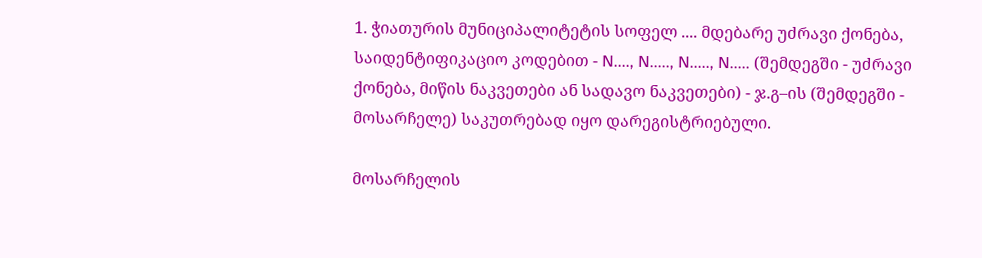1. ჭიათურის მუნიციპალიტეტის სოფელ .... მდებარე უძრავი ქონება, საიდენტიფიკაციო კოდებით - N...., N....., N....., N..... (შემდეგში - უძრავი ქონება, მიწის ნაკვეთები ან სადავო ნაკვეთები) - ჯ.გ–ის (შემდეგში - მოსარჩელე) საკუთრებად იყო დარეგისტრიებული.

მოსარჩელის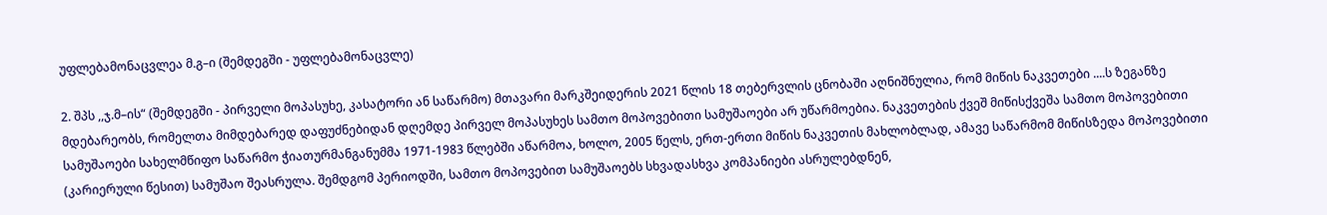უფლებამონაცვლეა მ.გ–ი (შემდეგში - უფლებამონაცვლე)

2. შპს ,,ჯ.მ–ის“ (შემდეგში - პირველი მოპასუხე, კასატორი ან საწარმო) მთავარი მარკშეიდერის 2021 წლის 18 თებერვლის ცნობაში აღნიშნულია, რომ მიწის ნაკვეთები ....ს ზეგანზე მდებარეობს, რომელთა მიმდებარედ დაფუძნებიდან დღემდე პირველ მოპასუხეს სამთო მოპოვებითი სამუშაოები არ უწარმოებია. ნაკვეთების ქვეშ მიწისქვეშა სამთო მოპოვებითი სამუშაოები სახელმწიფო საწარმო ჭიათურმანგანუმმა 1971-1983 წლებში აწარმოა, ხოლო, 2005 წელს, ერთ-ერთი მიწის ნაკვეთის მახლობლად, ამავე საწარმომ მიწისზედა მოპოვებითი (კარიერული წესით) სამუშაო შეასრულა. შემდგომ პერიოდში, სამთო მოპოვებით სამუშაოებს სხვადასხვა კომპანიები ასრულებდნენ,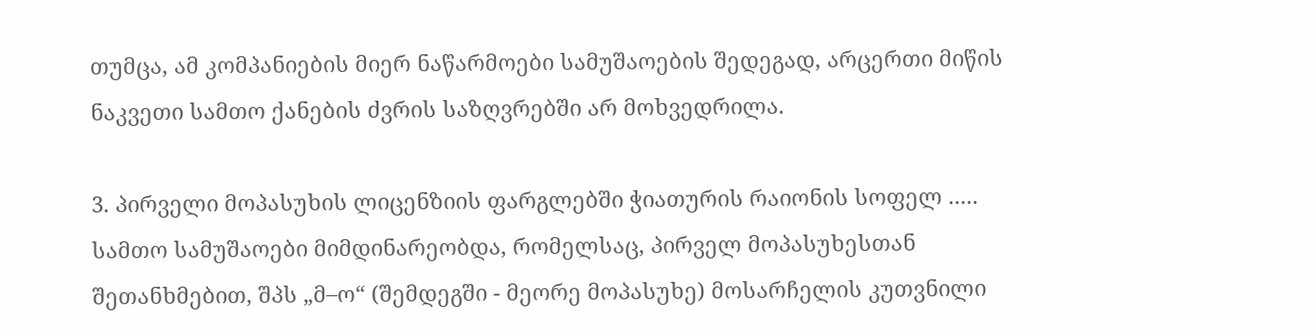თუმცა, ამ კომპანიების მიერ ნაწარმოები სამუშაოების შედეგად, არცერთი მიწის ნაკვეთი სამთო ქანების ძვრის საზღვრებში არ მოხვედრილა.

3. პირველი მოპასუხის ლიცენზიის ფარგლებში ჭიათურის რაიონის სოფელ ..... სამთო სამუშაოები მიმდინარეობდა, რომელსაც, პირველ მოპასუხესთან შეთანხმებით, შპს „მ–ო“ (შემდეგში - მეორე მოპასუხე) მოსარჩელის კუთვნილი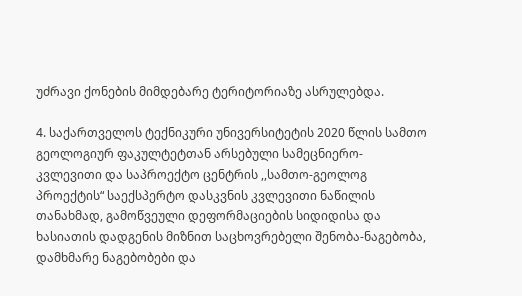უძრავი ქონების მიმდებარე ტერიტორიაზე ასრულებდა.

4. საქართველოს ტექნიკური უნივერსიტეტის 2020 წლის სამთო გეოლოგიურ ფაკულტეტთან არსებული სამეცნიერო-კვლევითი და საპროექტო ცენტრის ,,სამთო-გეოლოგ პროექტის“ საექსპერტო დასკვნის კვლევითი ნაწილის თანახმად, გამოწვეული დეფორმაციების სიდიდისა და ხასიათის დადგენის მიზნით საცხოვრებელი შენობა-ნაგებობა, დამხმარე ნაგებობები და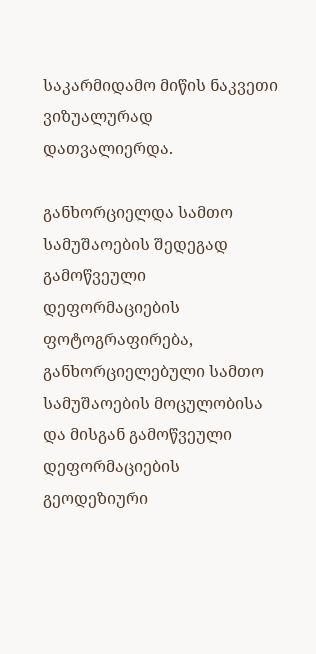საკარმიდამო მიწის ნაკვეთი ვიზუალურად დათვალიერდა.

განხორციელდა სამთო სამუშაოების შედეგად გამოწვეული დეფორმაციების ფოტოგრაფირება, განხორციელებული სამთო სამუშაოების მოცულობისა და მისგან გამოწვეული დეფორმაციების გეოდეზიური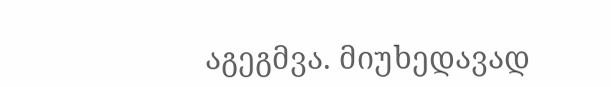აგეგმვა. მიუხედავად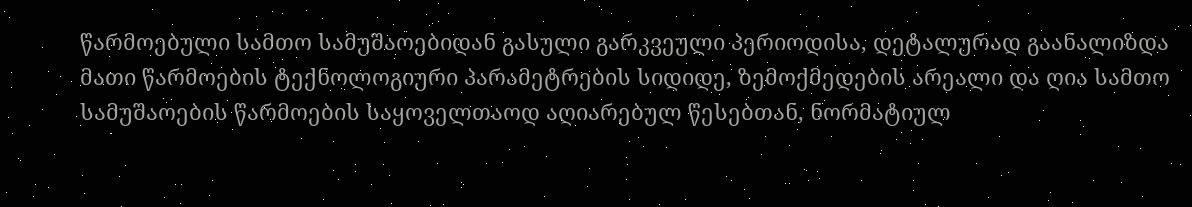წარმოებული სამთო სამუშაოებიდან გასული გარკვეული პერიოდისა, დეტალურად გაანალიზდა მათი წარმოების ტექნოლოგიური პარამეტრების სიდიდე, ზემოქმედების არეალი და ღია სამთო სამუშაოების წარმოების საყოველთაოდ აღიარებულ წესებთან, ნორმატიულ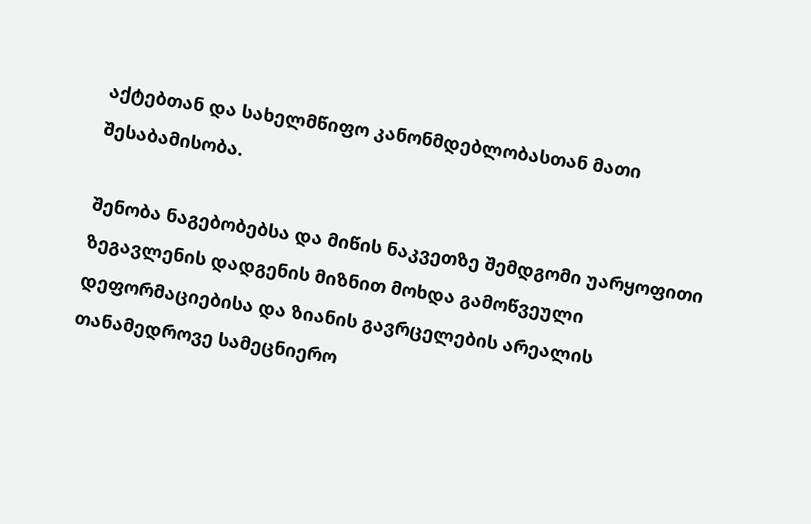აქტებთან და სახელმწიფო კანონმდებლობასთან მათი შესაბამისობა.

შენობა ნაგებობებსა და მიწის ნაკვეთზე შემდგომი უარყოფითი ზეგავლენის დადგენის მიზნით მოხდა გამოწვეული დეფორმაციებისა და ზიანის გავრცელების არეალის თანამედროვე სამეცნიერო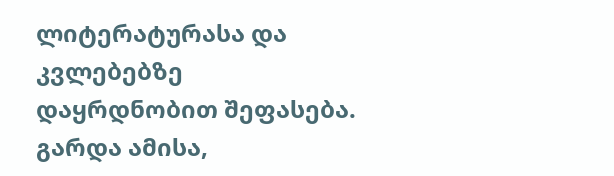ლიტერატურასა და კვლებებზე დაყრდნობით შეფასება. გარდა ამისა,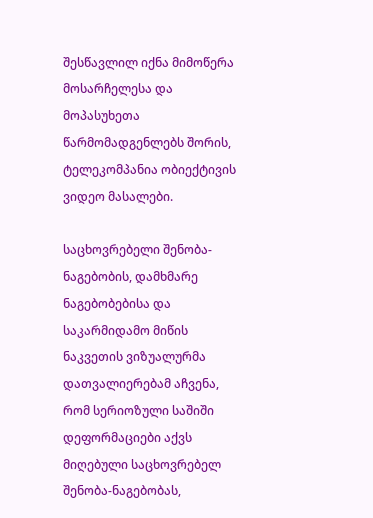შესწავლილ იქნა მიმოწერა მოსარჩელესა და მოპასუხეთა წარმომადგენლებს შორის, ტელეკომპანია ობიექტივის ვიდეო მასალები.

საცხოვრებელი შენობა-ნაგებობის, დამხმარე ნაგებობებისა და საკარმიდამო მიწის ნაკვეთის ვიზუალურმა დათვალიერებამ აჩვენა, რომ სერიოზული საშიში დეფორმაციები აქვს მიღებული საცხოვრებელ შენობა-ნაგებობას,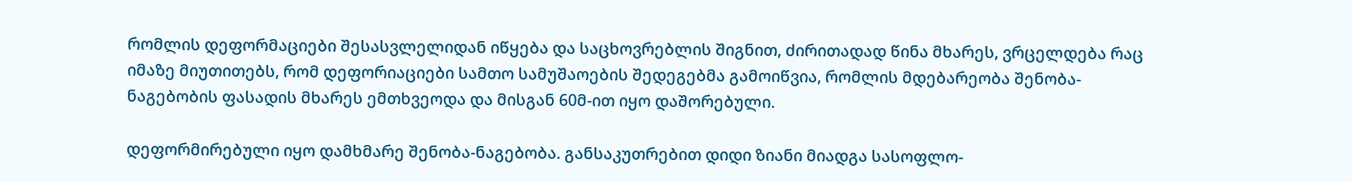რომლის დეფორმაციები შესასვლელიდან იწყება და საცხოვრებლის შიგნით, ძირითადად წინა მხარეს, ვრცელდება რაც იმაზე მიუთითებს, რომ დეფორიაციები სამთო სამუშაოების შედეგებმა გამოიწვია, რომლის მდებარეობა შენობა-ნაგებობის ფასადის მხარეს ემთხვეოდა და მისგან 60მ-ით იყო დაშორებული.

დეფორმირებული იყო დამხმარე შენობა-ნაგებობა. განსაკუთრებით დიდი ზიანი მიადგა სასოფლო-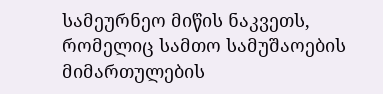სამეურნეო მიწის ნაკვეთს, რომელიც სამთო სამუშაოების მიმართულების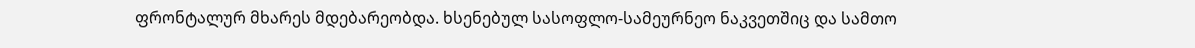ფრონტალურ მხარეს მდებარეობდა. ხსენებულ სასოფლო-სამეურნეო ნაკვეთშიც და სამთო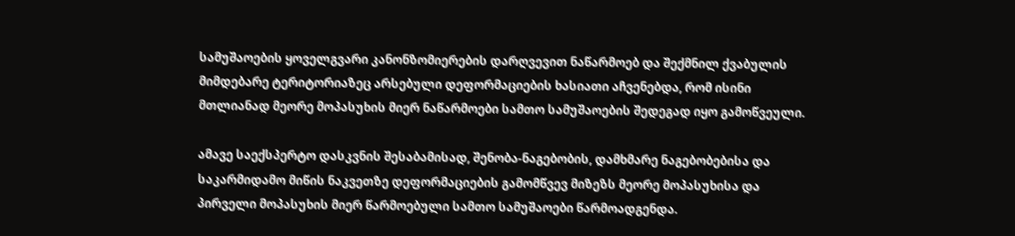სამუშაოების ყოველგვარი კანონზომიერების დარღვევით ნაწარმოებ და შექმნილ ქვაბულის მიმდებარე ტერიტორიაზეც არსებული დეფორმაციების ხასიათი აჩვენებდა, რომ ისინი მთლიანად მეორე მოპასუხის მიერ ნაწარმოები სამთო სამუშაოების შედეგად იყო გამოწვეული.

ამავე საექსპერტო დასკვნის შესაბამისად, შენობა-ნაგებობის, დამხმარე ნაგებობებისა და საკარმიდამო მიწის ნაკვეთზე დეფორმაციების გამომწვევ მიზეზს მეორე მოპასუხისა და პირველი მოპასუხის მიერ წარმოებული სამთო სამუშაოები წარმოადგენდა.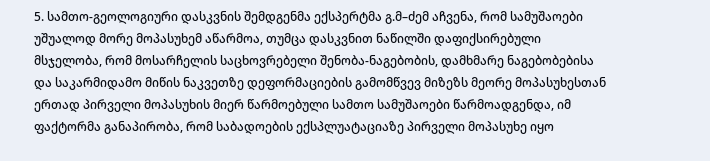5. სამთო-გეოლოგიური დასკვნის შემდგენმა ექსპერტმა გ.მ–ძემ აჩვენა, რომ სამუშაოები უშუალოდ მორე მოპასუხემ აწარმოა, თუმცა დასკვნით ნაწილში დაფიქსირებული მსჯელობა, რომ მოსარჩელის საცხოვრებელი შენობა-ნაგებობის, დამხმარე ნაგებობებისა და საკარმიდამო მიწის ნაკვეთზე დეფორმაციების გამომწვევ მიზეზს მეორე მოპასუხესთან ერთად პირველი მოპასუხის მიერ წარმოებული სამთო სამუშაოები წარმოადგენდა, იმ ფაქტორმა განაპირობა, რომ საბადოების ექსპლუატაციაზე პირველი მოპასუხე იყო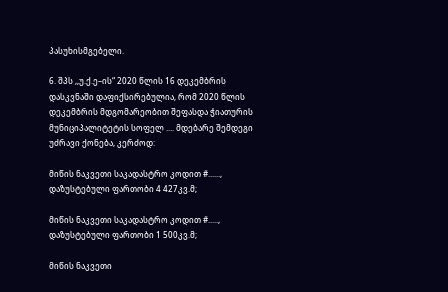პასუხისმგებელი.

6. შპს ,,უ.ქ.ე–ის“ 2020 წლის 16 დეკემბრის დასკვნაში დაფიქსირებულია, რომ 2020 წლის დეკემბრის მდგომარეობით შეფასდა ჭიათურის მუნიციპალიტეტის სოფელ .... მდებარე შემდეგი უძრავი ქონება, კერძოდ:

მიწის ნაკვეთი საკადასტრო კოდით #......, დაზუსტებული ფართობი 4 427კვ.მ;

მიწის ნაკვეთი საკადასტრო კოდით #....., დაზუსტებული ფართობი 1 500კვ.მ;

მიწის ნაკვეთი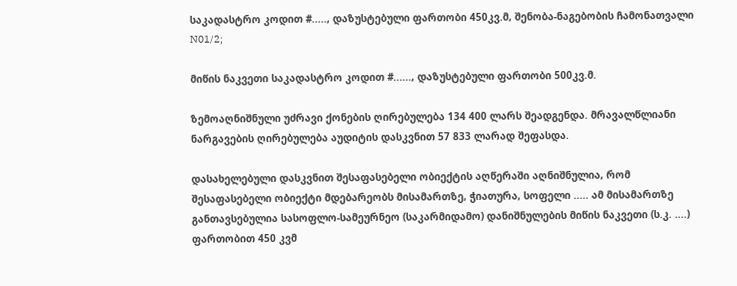საკადასტრო კოდით #....., დაზუსტებული ფართობი 450კვ.მ, შენობა-ნაგებობის ჩამონათვალი N01/2;

მიწის ნაკვეთი საკადასტრო კოდით #......, დაზუსტებული ფართობი 500კვ.მ.

ზემოაღნიშნული უძრავი ქონების ღირებულება 134 400 ლარს შეადგენდა. მრავალწლიანი ნარგავების ღირებულება აუდიტის დასკვნით 57 833 ლარად შეფასდა.

დასახელებული დასკვნით შესაფასებელი ობიექტის აღწერაში აღნიშნულია, რომ შესაფასებელი ობიექტი მდებარეობს მისამართზე, ჭიათურა, სოფელი ..... ამ მისამართზე განთავსებულია სასოფლო-სამეურნეო (საკარმიდამო) დანიშნულების მიწის ნაკვეთი (ს.კ. ....) ფართობით 450 კვმ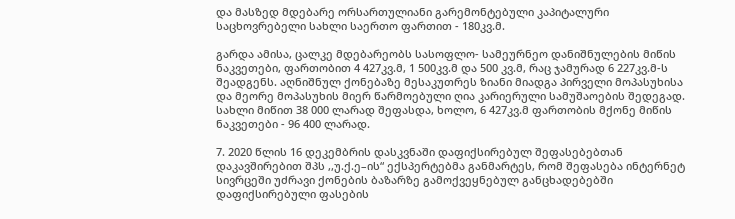და მასზედ მდებარე ორსართულიანი გარემონტებული კაპიტალური საცხოვრებელი სახლი საერთო ფართით - 180კვ.მ.

გარდა ამისა, ცალკე მდებარეობს სასოფლო- სამეურნეო დანიშნულების მიწის ნაკვეთები, ფართობით 4 427კვ.მ, 1 500კვ.მ და 500 კვ.მ, რაც ჯამურად 6 227კვ.მ-ს შეადგენს. აღნიშნულ ქონებაზე მესაკუთრეს ზიანი მიადგა პირველი მოპასუხისა და მეორე მოპასუხის მიერ წარმოებული ღია კარიერული სამუშაოების შედეგად. სახლი მიწით 38 000 ლარად შეფასდა, ხოლო, 6 427კვ.მ ფართობის მქონე მიწის ნაკვეთები - 96 400 ლარად.

7. 2020 წლის 16 დეკემბრის დასკვნაში დაფიქსირებულ შეფასებებთან დაკავშირებით შპს ,,უ.ქ.ე–ის“ ექსპერტებმა განმარტეს, რომ შეფასება ინტერნეტ სივრცეში უძრავი ქონების ბაზარზე გამოქვეყნებულ განცხადებებში დაფიქსირებული ფასების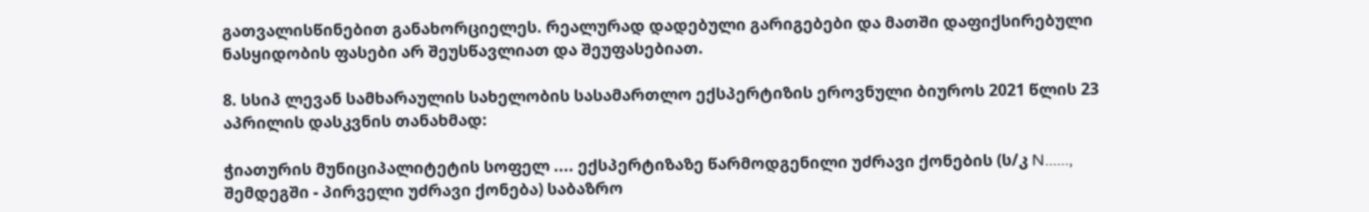გათვალისწინებით განახორციელეს. რეალურად დადებული გარიგებები და მათში დაფიქსირებული ნასყიდობის ფასები არ შეუსწავლიათ და შეუფასებიათ.

8. სსიპ ლევან სამხარაულის სახელობის სასამართლო ექსპერტიზის ეროვნული ბიუროს 2021 წლის 23 აპრილის დასკვნის თანახმად:

ჭიათურის მუნიციპალიტეტის სოფელ .... ექსპერტიზაზე წარმოდგენილი უძრავი ქონების (ს/კ N......, შემდეგში - პირველი უძრავი ქონება) საბაზრო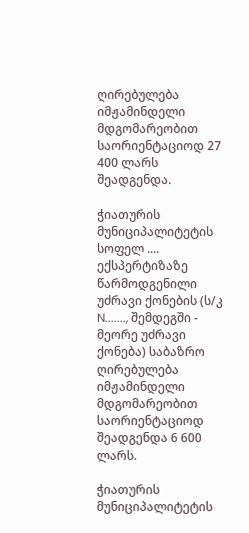ღირებულება იმჟამინდელი მდგომარეობით საორიენტაციოდ 27 400 ლარს შეადგენდა.

ჭიათურის მუნიციპალიტეტის სოფელ .... ექსპერტიზაზე წარმოდგენილი უძრავი ქონების (ს/კ N......., შემდეგში - მეორე უძრავი ქონება) საბაზრო ღირებულება იმჟამინდელი მდგომარეობით საორიენტაციოდ შეადგენდა 6 600 ლარს.

ჭიათურის მუნიციპალიტეტის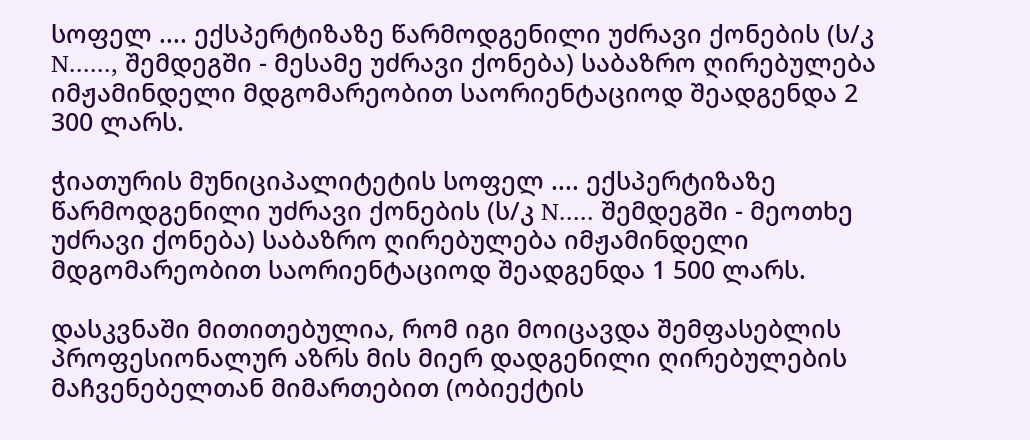სოფელ .... ექსპერტიზაზე წარმოდგენილი უძრავი ქონების (ს/კ N......, შემდეგში - მესამე უძრავი ქონება) საბაზრო ღირებულება იმჟამინდელი მდგომარეობით საორიენტაციოდ შეადგენდა 2 300 ლარს.

ჭიათურის მუნიციპალიტეტის სოფელ .... ექსპერტიზაზე წარმოდგენილი უძრავი ქონების (ს/კ N..... შემდეგში - მეოთხე უძრავი ქონება) საბაზრო ღირებულება იმჟამინდელი მდგომარეობით საორიენტაციოდ შეადგენდა 1 500 ლარს.

დასკვნაში მითითებულია, რომ იგი მოიცავდა შემფასებლის პროფესიონალურ აზრს მის მიერ დადგენილი ღირებულების მაჩვენებელთან მიმართებით (ობიექტის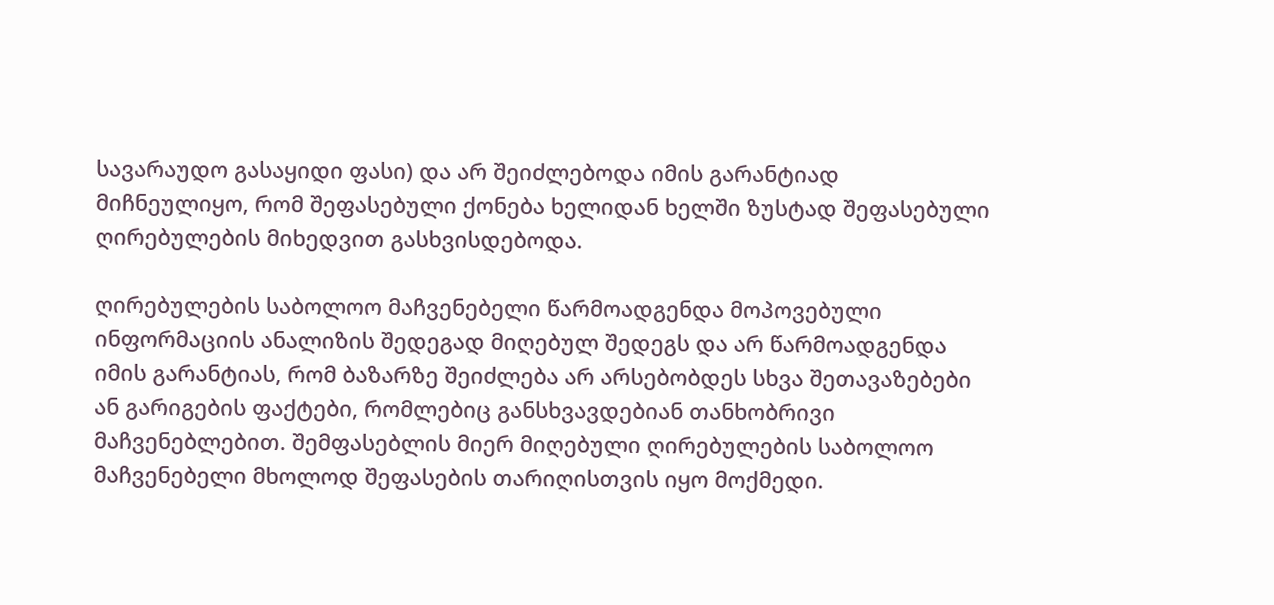სავარაუდო გასაყიდი ფასი) და არ შეიძლებოდა იმის გარანტიად მიჩნეულიყო, რომ შეფასებული ქონება ხელიდან ხელში ზუსტად შეფასებული ღირებულების მიხედვით გასხვისდებოდა.

ღირებულების საბოლოო მაჩვენებელი წარმოადგენდა მოპოვებული ინფორმაციის ანალიზის შედეგად მიღებულ შედეგს და არ წარმოადგენდა იმის გარანტიას, რომ ბაზარზე შეიძლება არ არსებობდეს სხვა შეთავაზებები ან გარიგების ფაქტები, რომლებიც განსხვავდებიან თანხობრივი მაჩვენებლებით. შემფასებლის მიერ მიღებული ღირებულების საბოლოო მაჩვენებელი მხოლოდ შეფასების თარიღისთვის იყო მოქმედი.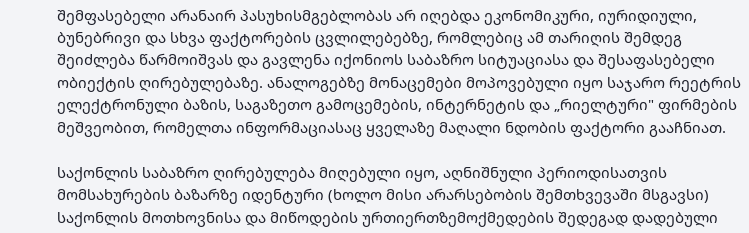შემფასებელი არანაირ პასუხისმგებლობას არ იღებდა ეკონომიკური, იურიდიული, ბუნებრივი და სხვა ფაქტორების ცვლილებებზე, რომლებიც ამ თარიღის შემდეგ შეიძლება წარმოიშვას და გავლენა იქონიოს საბაზრო სიტუაციასა და შესაფასებელი ობიექტის ღირებულებაზე. ანალოგებზე მონაცემები მოპოვებული იყო საჯარო რეეტრის ელექტრონული ბაზის, საგაზეთო გამოცემების, ინტერნეტის და „რიელტური" ფირმების მეშვეობით, რომელთა ინფორმაციასაც ყველაზე მაღალი ნდობის ფაქტორი გააჩნიათ.

საქონლის საბაზრო ღირებულება მიღებული იყო, აღნიშნული პერიოდისათვის მომსახურების ბაზარზე იდენტური (ხოლო მისი არარსებობის შემთხვევაში მსგავსი) საქონლის მოთხოვნისა და მიწოდების ურთიერთზემოქმედების შედეგად დადებული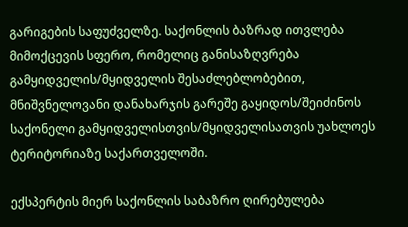გარიგების საფუძველზე. საქონლის ბაზრად ითვლება მიმოქცევის სფერო, რომელიც განისაზღვრება გამყიდველის/მყიდველის შესაძლებლობებით, მნიშვნელოვანი დანახარჯის გარეშე გაყიდოს/შეიძინოს საქონელი გამყიდველისთვის/მყიდველისათვის უახლოეს ტერიტორიაზე საქართველოში.

ექსპერტის მიერ საქონლის საბაზრო ღირებულება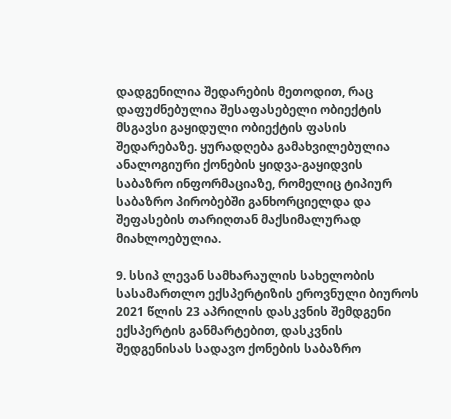დადგენილია შედარების მეთოდით, რაც დაფუძნებულია შესაფასებელი ობიექტის მსგავსი გაყიდული ობიექტის ფასის შედარებაზე. ყურადღება გამახვილებულია ანალოგიური ქონების ყიდვა-გაყიდვის საბაზრო ინფორმაციაზე, რომელიც ტიპიურ საბაზრო პირობებში განხორციელდა და შეფასების თარიღთან მაქსიმალურად მიახლოებულია.

9. სსიპ ლევან სამხარაულის სახელობის სასამართლო ექსპერტიზის ეროვნული ბიუროს 2021 წლის 23 აპრილის დასკვნის შემდგენი ექსპერტის განმარტებით, დასკვნის შედგენისას სადავო ქონების საბაზრო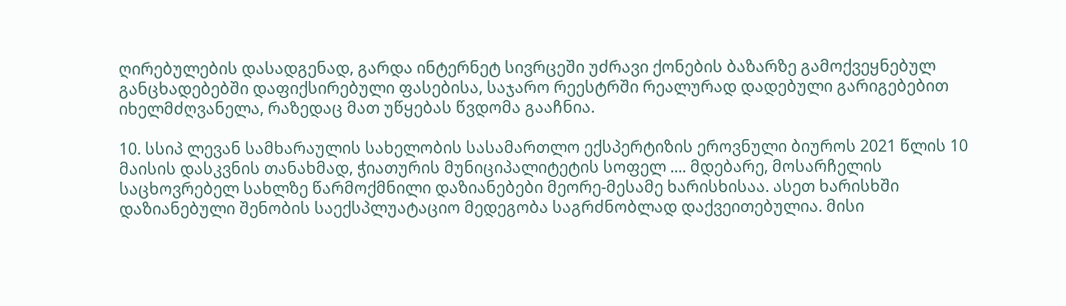ღირებულების დასადგენად, გარდა ინტერნეტ სივრცეში უძრავი ქონების ბაზარზე გამოქვეყნებულ განცხადებებში დაფიქსირებული ფასებისა, საჯარო რეესტრში რეალურად დადებული გარიგებებით იხელმძღვანელა, რაზედაც მათ უწყებას წვდომა გააჩნია.

10. სსიპ ლევან სამხარაულის სახელობის სასამართლო ექსპერტიზის ეროვნული ბიუროს 2021 წლის 10 მაისის დასკვნის თანახმად, ჭიათურის მუნიციპალიტეტის სოფელ .... მდებარე, მოსარჩელის საცხოვრებელ სახლზე წარმოქმნილი დაზიანებები მეორე-მესამე ხარისხისაა. ასეთ ხარისხში დაზიანებული შენობის საექსპლუატაციო მედეგობა საგრძნობლად დაქვეითებულია. მისი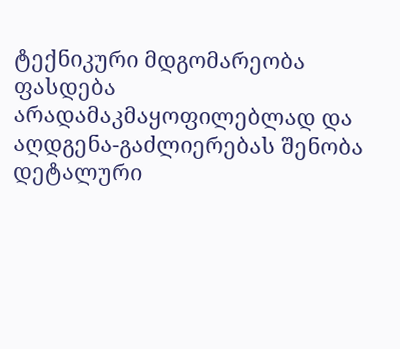ტექნიკური მდგომარეობა ფასდება არადამაკმაყოფილებლად და აღდგენა-გაძლიერებას შენობა დეტალური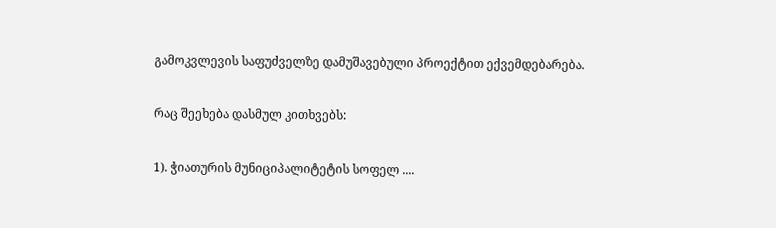გამოკვლევის საფუძველზე დამუშავებული პროექტით ექვემდებარება.

რაც შეეხება დასმულ კითხვებს:

1). ჭიათურის მუნიციპალიტეტის სოფელ ....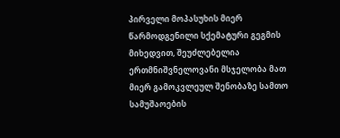პირველი მოპასუხის მიერ წარმოდგენილი სქემატური გეგმის მიხედვით, შეუძლებელია ერთმნიშვნელოვანი მსჯელობა მათ მიერ გამოკვლეულ შენობაზე სამთო სამუშაოების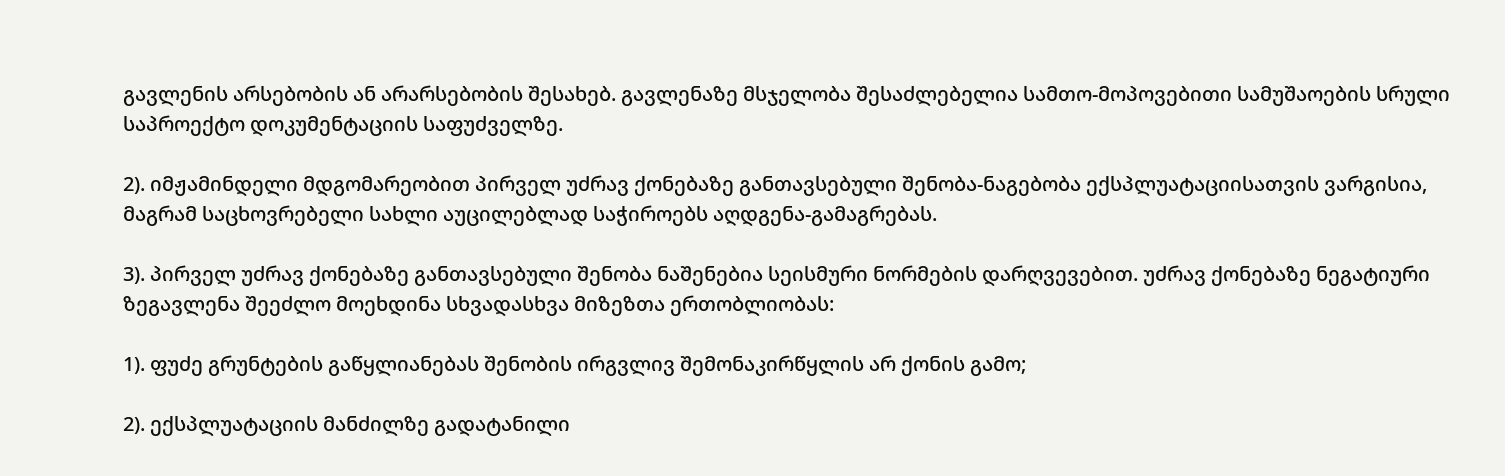გავლენის არსებობის ან არარსებობის შესახებ. გავლენაზე მსჯელობა შესაძლებელია სამთო-მოპოვებითი სამუშაოების სრული საპროექტო დოკუმენტაციის საფუძველზე.

2). იმჟამინდელი მდგომარეობით პირველ უძრავ ქონებაზე განთავსებული შენობა-ნაგებობა ექსპლუატაციისათვის ვარგისია, მაგრამ საცხოვრებელი სახლი აუცილებლად საჭიროებს აღდგენა-გამაგრებას.

3). პირველ უძრავ ქონებაზე განთავსებული შენობა ნაშენებია სეისმური ნორმების დარღვევებით. უძრავ ქონებაზე ნეგატიური ზეგავლენა შეეძლო მოეხდინა სხვადასხვა მიზეზთა ერთობლიობას:

1). ფუძე გრუნტების გაწყლიანებას შენობის ირგვლივ შემონაკირწყლის არ ქონის გამო;

2). ექსპლუატაციის მანძილზე გადატანილი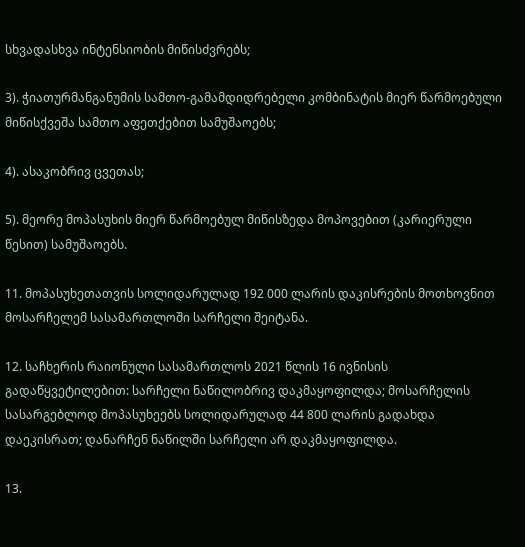სხვადასხვა ინტენსიობის მიწისძვრებს;

3). ჭიათურმანგანუმის სამთო-გამამდიდრებელი კომბინატის მიერ წარმოებული მიწისქვეშა სამთო აფეთქებით სამუშაოებს;

4). ასაკობრივ ცვეთას;

5). მეორე მოპასუხის მიერ წარმოებულ მიწისზედა მოპოვებით (კარიერული წესით) სამუშაოებს.

11. მოპასუხეთათვის სოლიდარულად 192 000 ლარის დაკისრების მოთხოვნით მოსარჩელემ სასამართლოში სარჩელი შეიტანა.

12. საჩხერის რაიონული სასამართლოს 2021 წლის 16 ივნისის გადაწყვეტილებით: სარჩელი ნაწილობრივ დაკმაყოფილდა; მოსარჩელის სასარგებლოდ მოპასუხეებს სოლიდარულად 44 800 ლარის გადახდა დაეკისრათ; დანარჩენ ნაწილში სარჩელი არ დაკმაყოფილდა.

13.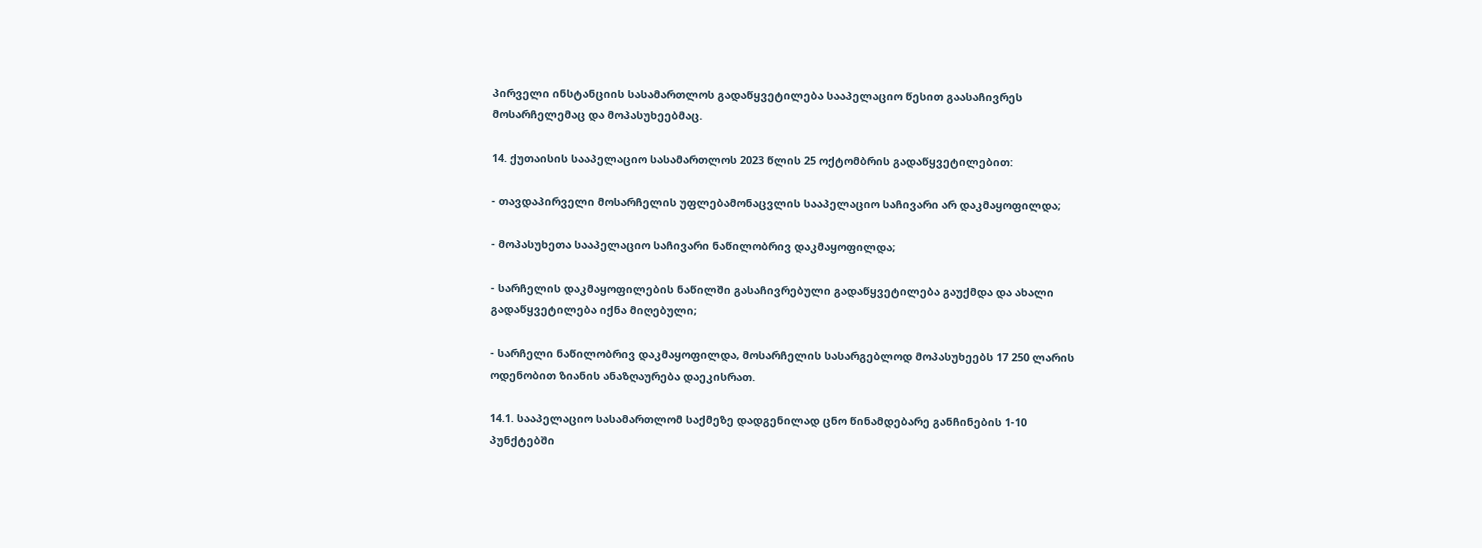პირველი ინსტანციის სასამართლოს გადაწყვეტილება სააპელაციო წესით გაასაჩივრეს მოსარჩელემაც და მოპასუხეებმაც.

14. ქუთაისის სააპელაციო სასამართლოს 2023 წლის 25 ოქტომბრის გადაწყვეტილებით:

- თავდაპირველი მოსარჩელის უფლებამონაცვლის სააპელაციო საჩივარი არ დაკმაყოფილდა;

- მოპასუხეთა სააპელაციო საჩივარი ნაწილობრივ დაკმაყოფილდა;

- სარჩელის დაკმაყოფილების ნაწილში გასაჩივრებული გადაწყვეტილება გაუქმდა და ახალი გადაწყვეტილება იქნა მიღებული;

- სარჩელი ნაწილობრივ დაკმაყოფილდა, მოსარჩელის სასარგებლოდ მოპასუხეებს 17 250 ლარის ოდენობით ზიანის ანაზღაურება დაეკისრათ.

14.1. სააპელაციო სასამართლომ საქმეზე დადგენილად ცნო წინამდებარე განჩინების 1-10 პუნქტებში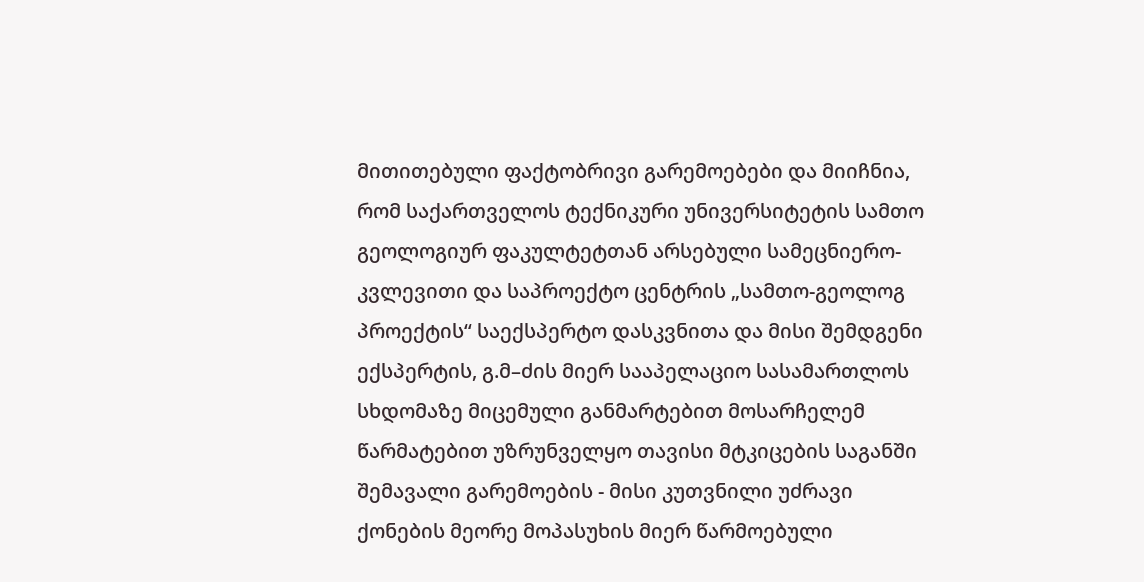მითითებული ფაქტობრივი გარემოებები და მიიჩნია, რომ საქართველოს ტექნიკური უნივერსიტეტის სამთო გეოლოგიურ ფაკულტეტთან არსებული სამეცნიერო-კვლევითი და საპროექტო ცენტრის „სამთო-გეოლოგ პროექტის“ საექსპერტო დასკვნითა და მისი შემდგენი ექსპერტის, გ.მ–ძის მიერ სააპელაციო სასამართლოს სხდომაზე მიცემული განმარტებით მოსარჩელემ წარმატებით უზრუნველყო თავისი მტკიცების საგანში შემავალი გარემოების - მისი კუთვნილი უძრავი ქონების მეორე მოპასუხის მიერ წარმოებული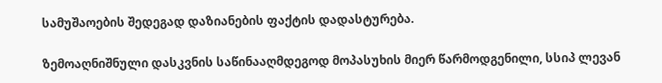სამუშაოების შედეგად დაზიანების ფაქტის დადასტურება.

ზემოაღნიშნული დასკვნის საწინააღმდეგოდ მოპასუხის მიერ წარმოდგენილი, სსიპ ლევან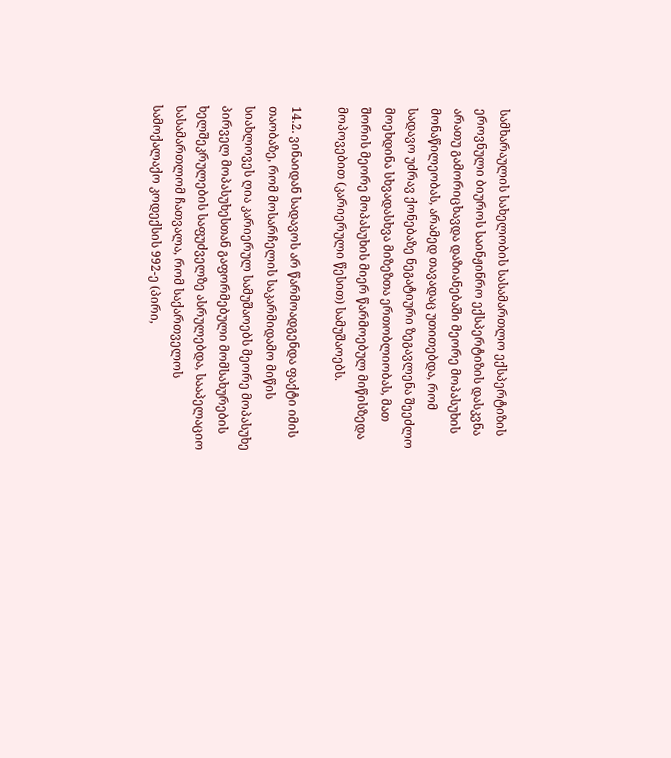სამხარაულის სახელობის სასამართლო ექსპერტიზის ეროვნული ბიუროს საინჟინრო ექსპერტიზის დასკვნა არათუ გამორიცხავდა დაზიანებაში მეორე მოპასუხის მონაწილეობას, არამედ თავადაც უთითებდა, რომ სადავო უძრავ ქონებაზე ნეგატიური ზეგავლენა შეეძლო მოეხდინა სხვადასხვა მიზეზთა ერთობლიობას, მათ შორის მეორე მოპასუხის მიერ წარმოებულ მიწისზედა მოპოვებით (კარიერული წესით) სამუშაოებს.

14.2. ვინაიდან სადავოს არ წარმოადგენდა ფაქტი იმის თაობაზე, რომ მოსარჩელის საკარმიდამო მიწის სიახლოვეს ღია კარიერულ სამუშაოებს მეორე მოპასუხე პირველ მოპასუხესთან გაფორმებული მომსახურების ხელშეკრულების საფუძველზე ასრულებდა, სააპელაციო სასამართლომ ჩათვალა, რომ საქართველოს სამოქალაქო კოდექსის 992-ე (პირი,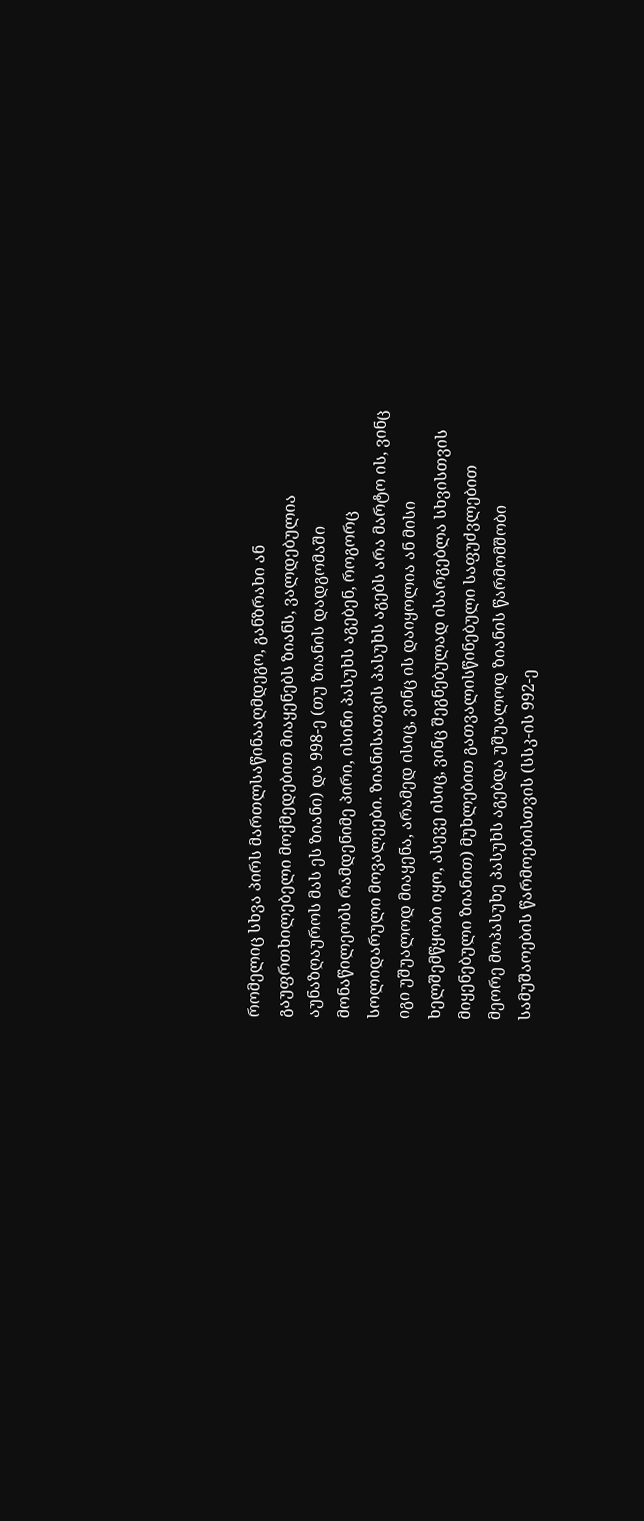რომელიც სხვა პირს მართლსაწინააღმდეგო, განზრახი ან გაუფრთხილებელი მოქმედებით მიაყენებს ზიანს, ვალდებულია აუნაზღაუროს მას ეს ზიანი) და 998-ე (თუ ზიანის დადგომაში მონაწილეობს რამდენიმე პირი, ისინი პასუხს აგებენ, როგორც სოლიდარული მოვალეები. ზიანისათვის პასუხს აგებს არა მარტო ის, ვინც იგი უშუალოდ მიაყენა, არამედ ისიც, ვინც ის დაიყოლია ან მისი ხელშემწყობი იყო, ასევე ისიც, ვინც შეგნებულად ისარგებლა სხვისთვის მიყენებული ზიანით) მუხლებით გათვალისწინებული საფუძვლებით მეორე მოპასუხე პასუხს აგებდა უშუალოდ ზიანის წარმომშობი სამუშაოების წარმოებისთვის (სსკ-ის 992-ე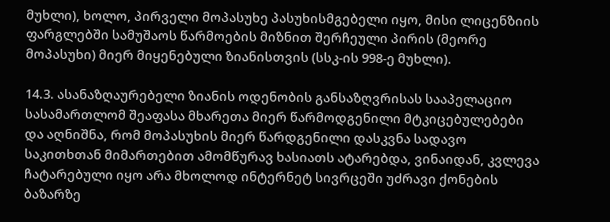მუხლი), ხოლო, პირველი მოპასუხე პასუხისმგებელი იყო, მისი ლიცენზიის ფარგლებში სამუშაოს წარმოების მიზნით შერჩეული პირის (მეორე მოპასუხი) მიერ მიყენებული ზიანისთვის (სსკ-ის 998-ე მუხლი).

14.3. ასანაზღაურებელი ზიანის ოდენობის განსაზღვრისას სააპელაციო სასამართლომ შეაფასა მხარეთა მიერ წარმოდგენილი მტკიცებულებები და აღნიშნა, რომ მოპასუხის მიერ წარდგენილი დასკვნა სადავო საკითხთან მიმართებით ამომწურავ ხასიათს ატარებდა, ვინაიდან, კვლევა ჩატარებული იყო არა მხოლოდ ინტერნეტ სივრცეში უძრავი ქონების ბაზარზე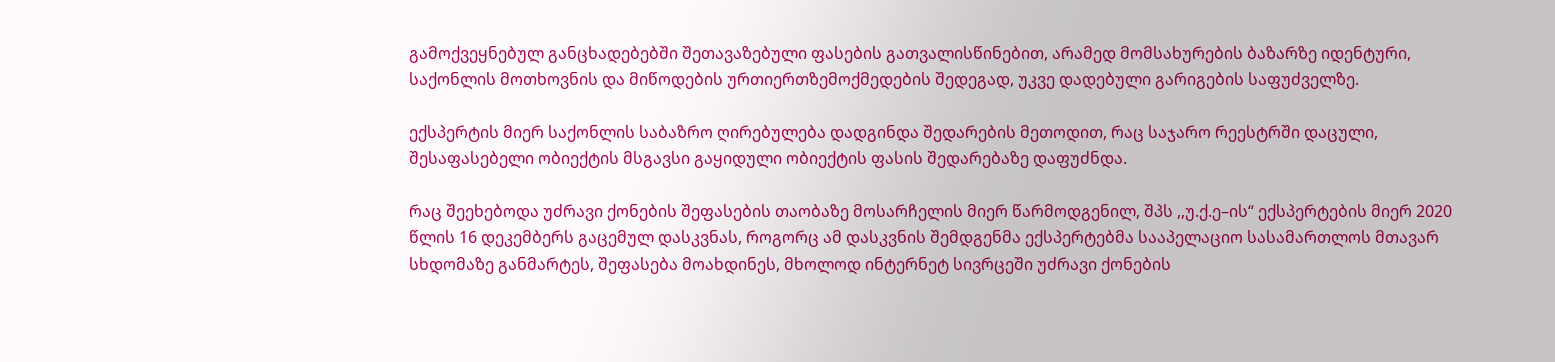გამოქვეყნებულ განცხადებებში შეთავაზებული ფასების გათვალისწინებით, არამედ მომსახურების ბაზარზე იდენტური, საქონლის მოთხოვნის და მიწოდების ურთიერთზემოქმედების შედეგად, უკვე დადებული გარიგების საფუძველზე.

ექსპერტის მიერ საქონლის საბაზრო ღირებულება დადგინდა შედარების მეთოდით, რაც საჯარო რეესტრში დაცული, შესაფასებელი ობიექტის მსგავსი გაყიდული ობიექტის ფასის შედარებაზე დაფუძნდა.

რაც შეეხებოდა უძრავი ქონების შეფასების თაობაზე მოსარჩელის მიერ წარმოდგენილ, შპს ,,უ.ქ.ე–ის“ ექსპერტების მიერ 2020 წლის 16 დეკემბერს გაცემულ დასკვნას, როგორც ამ დასკვნის შემდგენმა ექსპერტებმა სააპელაციო სასამართლოს მთავარ სხდომაზე განმარტეს, შეფასება მოახდინეს, მხოლოდ ინტერნეტ სივრცეში უძრავი ქონების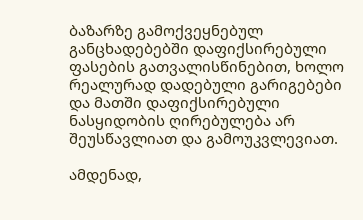ბაზარზე გამოქვეყნებულ განცხადებებში დაფიქსირებული ფასების გათვალისწინებით, ხოლო რეალურად დადებული გარიგებები და მათში დაფიქსირებული ნასყიდობის ღირებულება არ შეუსწავლიათ და გამოუკვლევიათ.

ამდენად,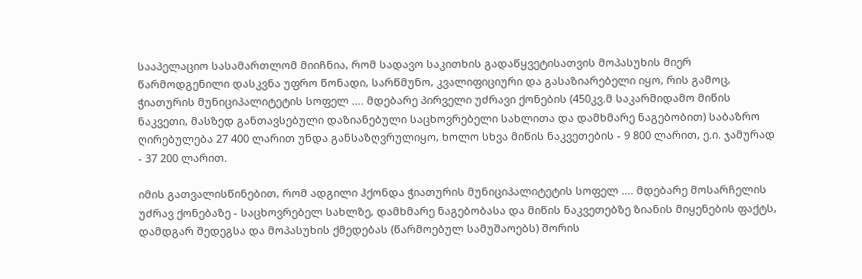სააპელაციო სასამართლომ მიიჩნია, რომ სადავო საკითხის გადაწყვეტისათვის მოპასუხის მიერ წარმოდგენილი დასკვნა უფრო წონადი, სარწმუნო, კვალიფიციური და გასაზიარებელი იყო, რის გამოც, ჭიათურის მუნიციპალიტეტის სოფელ .... მდებარე პირველი უძრავი ქონების (450კვ.მ საკარმიდამო მიწის ნაკვეთი, მასზედ განთავსებული დაზიანებული საცხოვრებელი სახლითა და დამხმარე ნაგებობით) საბაზრო ღირებულება 27 400 ლარით უნდა განსაზღვრულიყო, ხოლო სხვა მიწის ნაკვეთების - 9 800 ლარით, ე.ი. ჯამურად - 37 200 ლარით.

იმის გათვალისწინებით, რომ ადგილი ჰქონდა ჭიათურის მუნიციპალიტეტის სოფელ .... მდებარე მოსარჩელის უძრავ ქონებაზე - საცხოვრებელ სახლზე, დამხმარე ნაგებობასა და მიწის ნაკვეთებზე ზიანის მიყენების ფაქტს, დამდგარ შედეგსა და მოპასუხის ქმედებას (წარმოებულ სამუშაოებს) შორის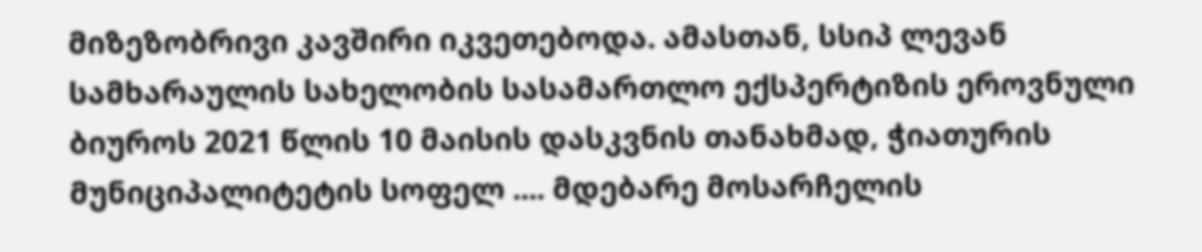მიზეზობრივი კავშირი იკვეთებოდა. ამასთან, სსიპ ლევან სამხარაულის სახელობის სასამართლო ექსპერტიზის ეროვნული ბიუროს 2021 წლის 10 მაისის დასკვნის თანახმად, ჭიათურის მუნიციპალიტეტის სოფელ .... მდებარე მოსარჩელის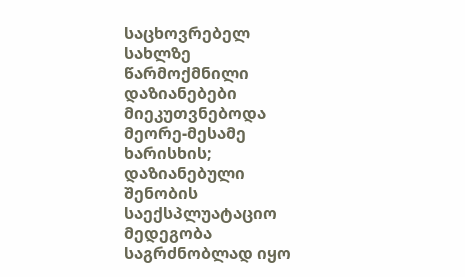საცხოვრებელ სახლზე წარმოქმნილი დაზიანებები მიეკუთვნებოდა მეორე-მესამე ხარისხის; დაზიანებული შენობის საექსპლუატაციო მედეგობა საგრძნობლად იყო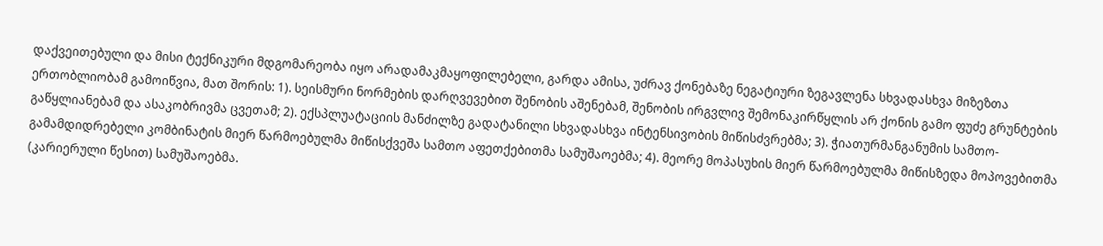დაქვეითებული და მისი ტექნიკური მდგომარეობა იყო არადამაკმაყოფილებელი, გარდა ამისა, უძრავ ქონებაზე ნეგატიური ზეგავლენა სხვადასხვა მიზეზთა ერთობლიობამ გამოიწვია, მათ შორის: 1). სეისმური ნორმების დარღვევებით შენობის აშენებამ, შენობის ირგვლივ შემონაკირწყლის არ ქონის გამო ფუძე გრუნტების გაწყლიანებამ და ასაკობრივმა ცვეთამ; 2). ექსპლუატაციის მანძილზე გადატანილი სხვადასხვა ინტენსივობის მიწისძვრებმა; 3). ჭიათურმანგანუმის სამთო-გამამდიდრებელი კომბინატის მიერ წარმოებულმა მიწისქვეშა სამთო აფეთქებითმა სამუშაოებმა; 4). მეორე მოპასუხის მიერ წარმოებულმა მიწისზედა მოპოვებითმა (კარიერული წესით) სამუშაოებმა.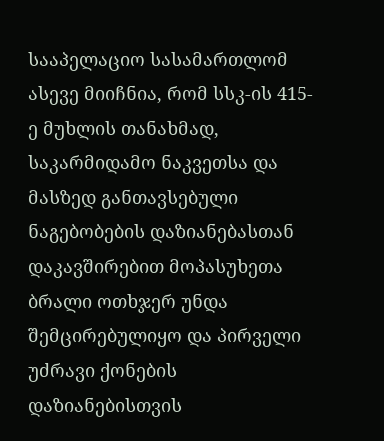სააპელაციო სასამართლომ ასევე მიიჩნია, რომ სსკ-ის 415-ე მუხლის თანახმად, საკარმიდამო ნაკვეთსა და მასზედ განთავსებული ნაგებობების დაზიანებასთან დაკავშირებით მოპასუხეთა ბრალი ოთხჯერ უნდა შემცირებულიყო და პირველი უძრავი ქონების დაზიანებისთვის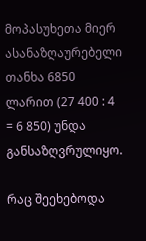მოპასუხეთა მიერ ასანაზღაურებელი თანხა 6850 ლარით (27 400 : 4 = 6 850) უნდა განსაზღვრულიყო.

რაც შეეხებოდა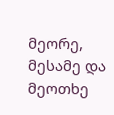მეორე, მესამე და მეოთხე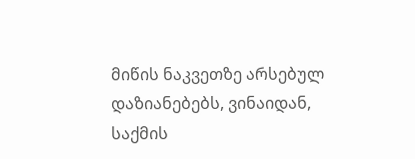მიწის ნაკვეთზე არსებულ დაზიანებებს, ვინაიდან, საქმის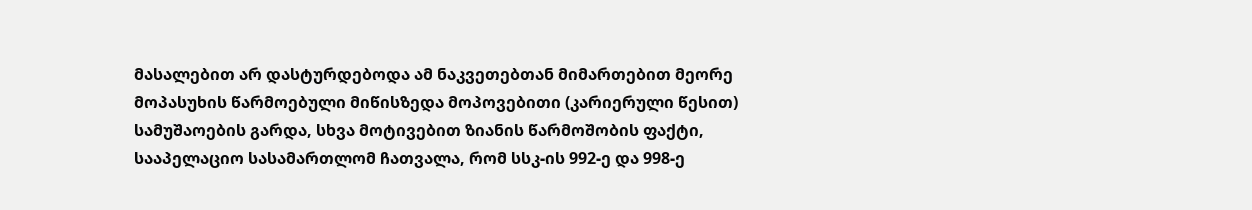მასალებით არ დასტურდებოდა ამ ნაკვეთებთან მიმართებით მეორე მოპასუხის წარმოებული მიწისზედა მოპოვებითი (კარიერული წესით) სამუშაოების გარდა, სხვა მოტივებით ზიანის წარმოშობის ფაქტი, სააპელაციო სასამართლომ ჩათვალა, რომ სსკ-ის 992-ე და 998-ე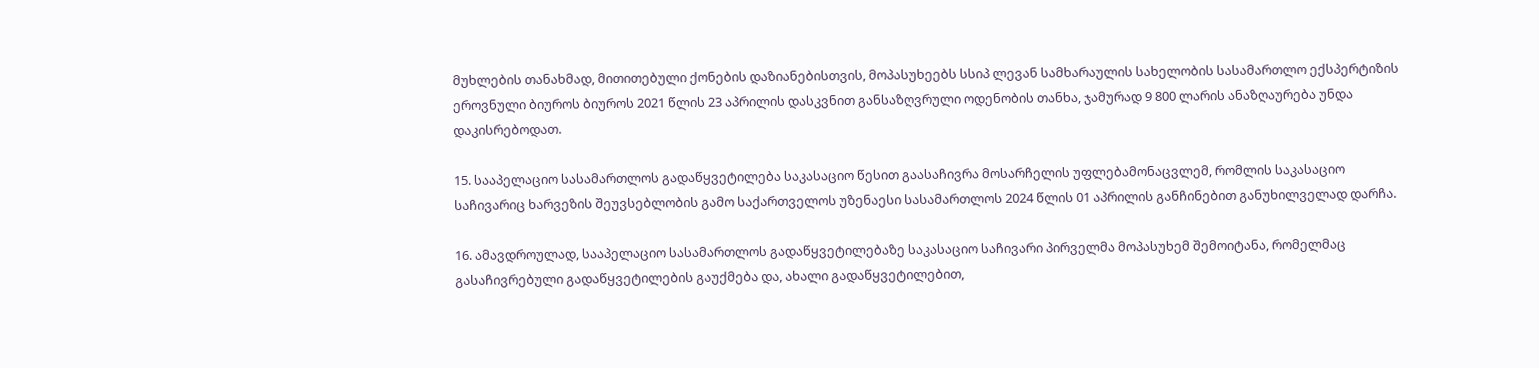მუხლების თანახმად, მითითებული ქონების დაზიანებისთვის, მოპასუხეებს სსიპ ლევან სამხარაულის სახელობის სასამართლო ექსპერტიზის ეროვნული ბიუროს ბიუროს 2021 წლის 23 აპრილის დასკვნით განსაზღვრული ოდენობის თანხა, ჯამურად 9 800 ლარის ანაზღაურება უნდა დაკისრებოდათ.

15. სააპელაციო სასამართლოს გადაწყვეტილება საკასაციო წესით გაასაჩივრა მოსარჩელის უფლებამონაცვლემ, რომლის საკასაციო საჩივარიც ხარვეზის შეუვსებლობის გამო საქართველოს უზენაესი სასამართლოს 2024 წლის 01 აპრილის განჩინებით განუხილველად დარჩა.

16. ამავდროულად, სააპელაციო სასამართლოს გადაწყვეტილებაზე საკასაციო საჩივარი პირველმა მოპასუხემ შემოიტანა, რომელმაც გასაჩივრებული გადაწყვეტილების გაუქმება და, ახალი გადაწყვეტილებით,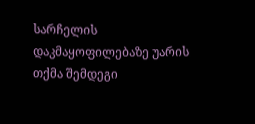სარჩელის დაკმაყოფილებაზე უარის თქმა შემდეგი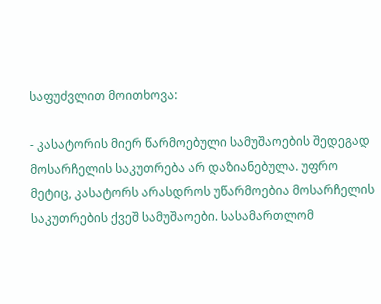საფუძვლით მოითხოვა:

- კასატორის მიერ წარმოებული სამუშაოების შედეგად მოსარჩელის საკუთრება არ დაზიანებულა. უფრო მეტიც, კასატორს არასდროს უწარმოებია მოსარჩელის საკუთრების ქვეშ სამუშაოები. სასამართლომ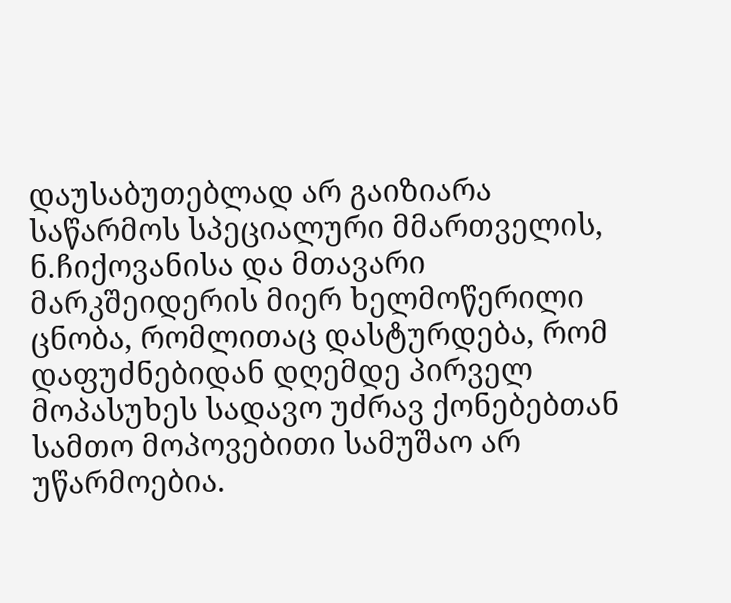დაუსაბუთებლად არ გაიზიარა საწარმოს სპეციალური მმართველის, ნ.ჩიქოვანისა და მთავარი მარკშეიდერის მიერ ხელმოწერილი ცნობა, რომლითაც დასტურდება, რომ დაფუძნებიდან დღემდე პირველ მოპასუხეს სადავო უძრავ ქონებებთან სამთო მოპოვებითი სამუშაო არ უწარმოებია.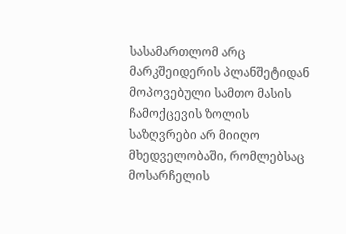სასამართლომ არც მარკშეიდერის პლანშეტიდან მოპოვებული სამთო მასის ჩამოქცევის ზოლის საზღვრები არ მიიღო მხედველობაში, რომლებსაც მოსარჩელის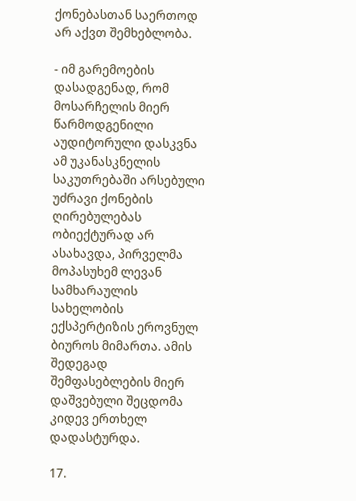ქონებასთან საერთოდ არ აქვთ შემხებლობა.

- იმ გარემოების დასადგენად, რომ მოსარჩელის მიერ წარმოდგენილი აუდიტორული დასკვნა ამ უკანასკნელის საკუთრებაში არსებული უძრავი ქონების ღირებულებას ობიექტურად არ ასახავდა, პირველმა მოპასუხემ ლევან სამხარაულის სახელობის ექსპერტიზის ეროვნულ ბიუროს მიმართა. ამის შედეგად შემფასებლების მიერ დაშვებული შეცდომა კიდევ ერთხელ დადასტურდა.

17.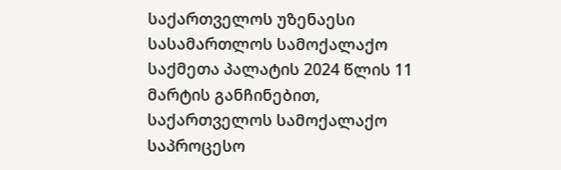საქართველოს უზენაესი სასამართლოს სამოქალაქო საქმეთა პალატის 2024 წლის 11 მარტის განჩინებით, საქართველოს სამოქალაქო საპროცესო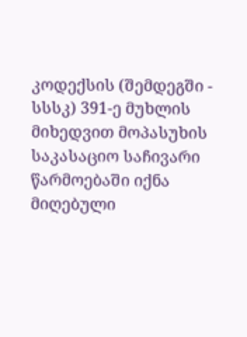კოდექსის (შემდეგში - სსსკ) 391-ე მუხლის მიხედვით მოპასუხის საკასაციო საჩივარი წარმოებაში იქნა მიღებული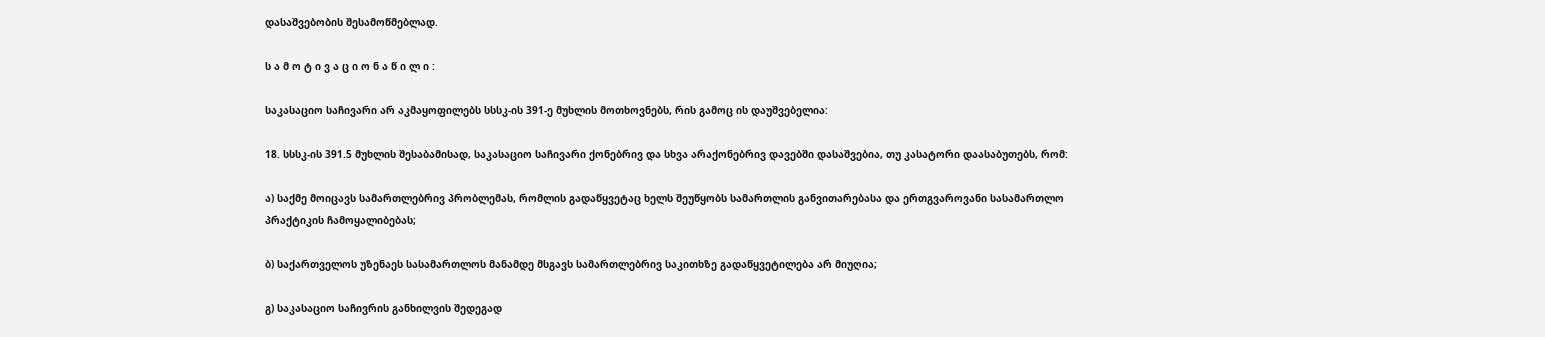დასაშვებობის შესამოწმებლად.

ს ა მ ო ტ ი ვ ა ც ი ო ნ ა წ ი ლ ი :

საკასაციო საჩივარი არ აკმაყოფილებს სსსკ-ის 391-ე მუხლის მოთხოვნებს, რის გამოც ის დაუშვებელია:

18. სსსკ-ის 391.5 მუხლის შესაბამისად, საკასაციო საჩივარი ქონებრივ და სხვა არაქონებრივ დავებში დასაშვებია, თუ კასატორი დაასაბუთებს, რომ:

ა) საქმე მოიცავს სამართლებრივ პრობლემას, რომლის გადაწყვეტაც ხელს შეუწყობს სამართლის განვითარებასა და ერთგვაროვანი სასამართლო პრაქტიკის ჩამოყალიბებას;

ბ) საქართველოს უზენაეს სასამართლოს მანამდე მსგავს სამართლებრივ საკითხზე გადაწყვეტილება არ მიუღია;

გ) საკასაციო საჩივრის განხილვის შედეგად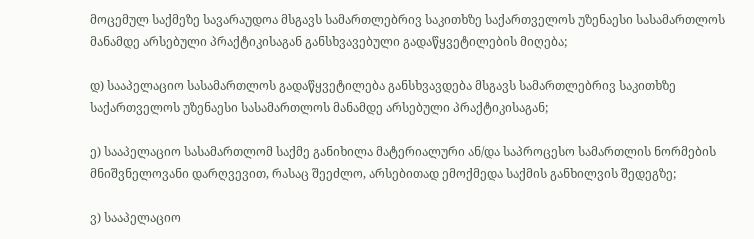მოცემულ საქმეზე სავარაუდოა მსგავს სამართლებრივ საკითხზე საქართველოს უზენაესი სასამართლოს მანამდე არსებული პრაქტიკისაგან განსხვავებული გადაწყვეტილების მიღება;

დ) სააპელაციო სასამართლოს გადაწყვეტილება განსხვავდება მსგავს სამართლებრივ საკითხზე საქართველოს უზენაესი სასამართლოს მანამდე არსებული პრაქტიკისაგან;

ე) სააპელაციო სასამართლომ საქმე განიხილა მატერიალური ან/და საპროცესო სამართლის ნორმების მნიშვნელოვანი დარღვევით, რასაც შეეძლო, არსებითად ემოქმედა საქმის განხილვის შედეგზე;

ვ) სააპელაციო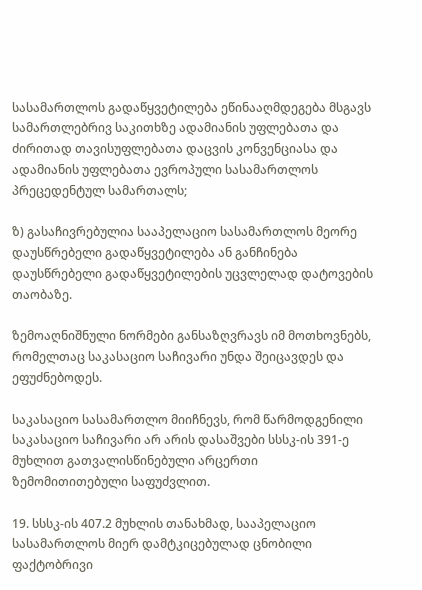სასამართლოს გადაწყვეტილება ეწინააღმდეგება მსგავს სამართლებრივ საკითხზე ადამიანის უფლებათა და ძირითად თავისუფლებათა დაცვის კონვენციასა და ადამიანის უფლებათა ევროპული სასამართლოს პრეცედენტულ სამართალს;

ზ) გასაჩივრებულია სააპელაციო სასამართლოს მეორე დაუსწრებელი გადაწყვეტილება ან განჩინება დაუსწრებელი გადაწყვეტილების უცვლელად დატოვების თაობაზე.

ზემოაღნიშნული ნორმები განსაზღვრავს იმ მოთხოვნებს, რომელთაც საკასაციო საჩივარი უნდა შეიცავდეს და ეფუძნებოდეს.

საკასაციო სასამართლო მიიჩნევს, რომ წარმოდგენილი საკასაციო საჩივარი არ არის დასაშვები სსსკ-ის 391-ე მუხლით გათვალისწინებული არცერთი ზემომითითებული საფუძვლით.

19. სსსკ-ის 407.2 მუხლის თანახმად, სააპელაციო სასამართლოს მიერ დამტკიცებულად ცნობილი ფაქტობრივი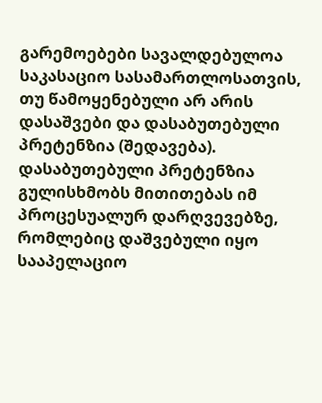გარემოებები სავალდებულოა საკასაციო სასამართლოსათვის, თუ წამოყენებული არ არის დასაშვები და დასაბუთებული პრეტენზია (შედავება). დასაბუთებული პრეტენზია გულისხმობს მითითებას იმ პროცესუალურ დარღვევებზე, რომლებიც დაშვებული იყო სააპელაციო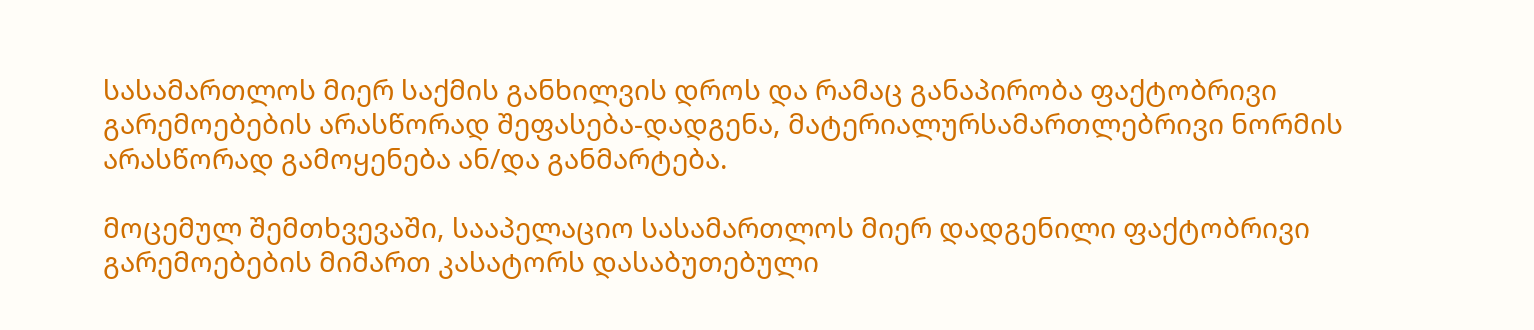სასამართლოს მიერ საქმის განხილვის დროს და რამაც განაპირობა ფაქტობრივი გარემოებების არასწორად შეფასება-დადგენა, მატერიალურსამართლებრივი ნორმის არასწორად გამოყენება ან/და განმარტება.

მოცემულ შემთხვევაში, სააპელაციო სასამართლოს მიერ დადგენილი ფაქტობრივი გარემოებების მიმართ კასატორს დასაბუთებული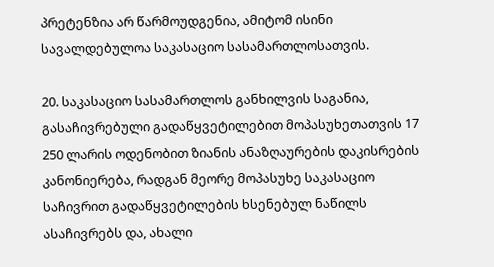პრეტენზია არ წარმოუდგენია, ამიტომ ისინი სავალდებულოა საკასაციო სასამართლოსათვის.

20. საკასაციო სასამართლოს განხილვის საგანია, გასაჩივრებული გადაწყვეტილებით მოპასუხეთათვის 17 250 ლარის ოდენობით ზიანის ანაზღაურების დაკისრების კანონიერება, რადგან მეორე მოპასუხე საკასაციო საჩივრით გადაწყვეტილების ხსენებულ ნაწილს ასაჩივრებს და, ახალი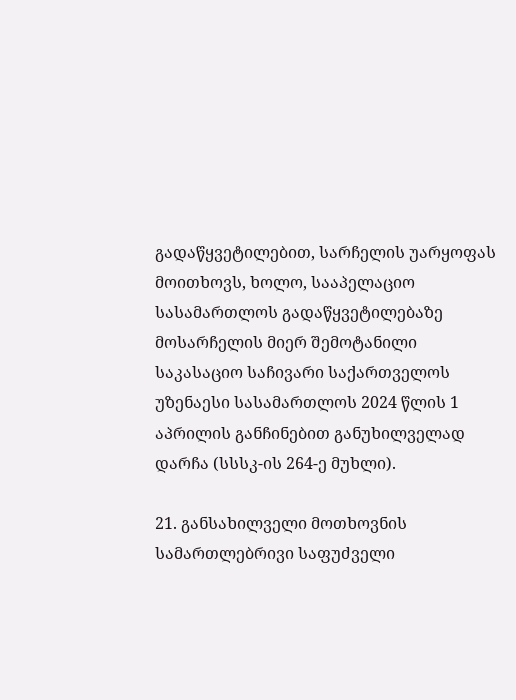გადაწყვეტილებით, სარჩელის უარყოფას მოითხოვს, ხოლო, სააპელაციო სასამართლოს გადაწყვეტილებაზე მოსარჩელის მიერ შემოტანილი საკასაციო საჩივარი საქართველოს უზენაესი სასამართლოს 2024 წლის 1 აპრილის განჩინებით განუხილველად დარჩა (სსსკ-ის 264-ე მუხლი).

21. განსახილველი მოთხოვნის სამართლებრივი საფუძველი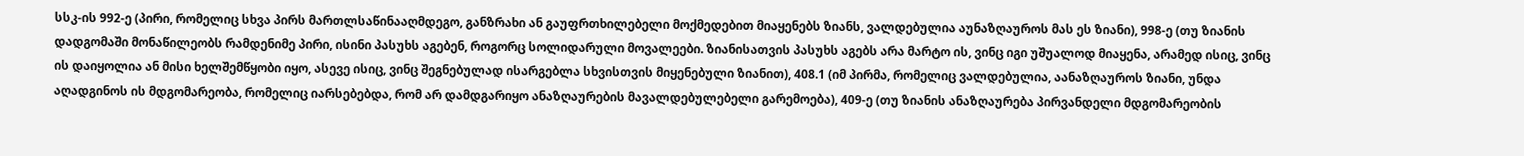სსკ-ის 992-ე (პირი, რომელიც სხვა პირს მართლსაწინააღმდეგო, განზრახი ან გაუფრთხილებელი მოქმედებით მიაყენებს ზიანს, ვალდებულია აუნაზღაუროს მას ეს ზიანი), 998-ე (თუ ზიანის დადგომაში მონაწილეობს რამდენიმე პირი, ისინი პასუხს აგებენ, როგორც სოლიდარული მოვალეები. ზიანისათვის პასუხს აგებს არა მარტო ის, ვინც იგი უშუალოდ მიაყენა, არამედ ისიც, ვინც ის დაიყოლია ან მისი ხელშემწყობი იყო, ასევე ისიც, ვინც შეგნებულად ისარგებლა სხვისთვის მიყენებული ზიანით), 408.1 (იმ პირმა, რომელიც ვალდებულია, აანაზღაუროს ზიანი, უნდა აღადგინოს ის მდგომარეობა, რომელიც იარსებებდა, რომ არ დამდგარიყო ანაზღაურების მავალდებულებელი გარემოება), 409-ე (თუ ზიანის ანაზღაურება პირვანდელი მდგომარეობის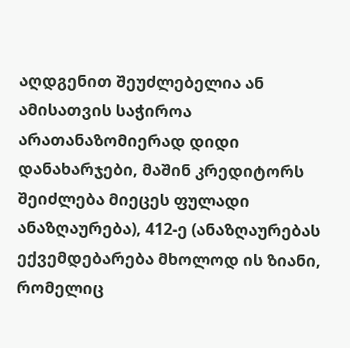აღდგენით შეუძლებელია ან ამისათვის საჭიროა არათანაზომიერად დიდი დანახარჯები, მაშინ კრედიტორს შეიძლება მიეცეს ფულადი ანაზღაურება), 412-ე (ანაზღაურებას ექვემდებარება მხოლოდ ის ზიანი, რომელიც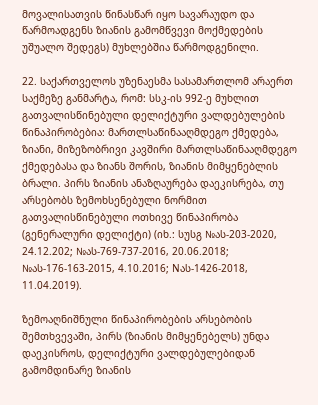მოვალისათვის წინასწარ იყო სავარაუდო და წარმოადგენს ზიანის გამომწვევი მოქმედების უშუალო შედეგს) მუხლებშია წარმოდგენილი.

22. საქართველოს უზენაესმა სასამართლომ არაერთ საქმეზე განმარტა, რომ: სსკ-ის 992-ე მუხლით გათვალისწინებული დელიქტური ვალდებულების წინაპირობებია: მართლსაწინააღმდეგო ქმედება, ზიანი, მიზეზობრივი კავშირი მართლსაწინააღმდეგო ქმედებასა და ზიანს შორის, ზიანის მიმყენებლის ბრალი. პირს ზიანის ანაზღაურება დაეკისრება, თუ არსებობს ზემოხსენებული ნორმით გათვალისწინებული ოთხივე წინაპირობა (გენერალური დელიქტი) (იხ.: სუსგ №ას-203-2020, 24.12.202; №ას-769-737-2016, 20.06.2018; №ას-176-163-2015, 4.10.2016; Nას-1426-2018, 11.04.2019).

ზემოაღნიშნული წინაპირობების არსებობის შემთხვევაში, პირს (ზიანის მიმყენებელს) უნდა დაეკისროს, დელიქტური ვალდებულებიდან გამომდინარე ზიანის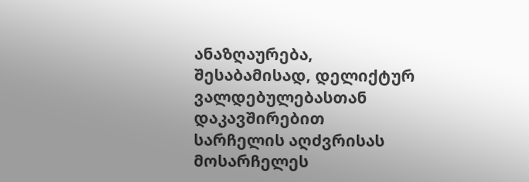ანაზღაურება, შესაბამისად, დელიქტურ ვალდებულებასთან დაკავშირებით სარჩელის აღძვრისას მოსარჩელეს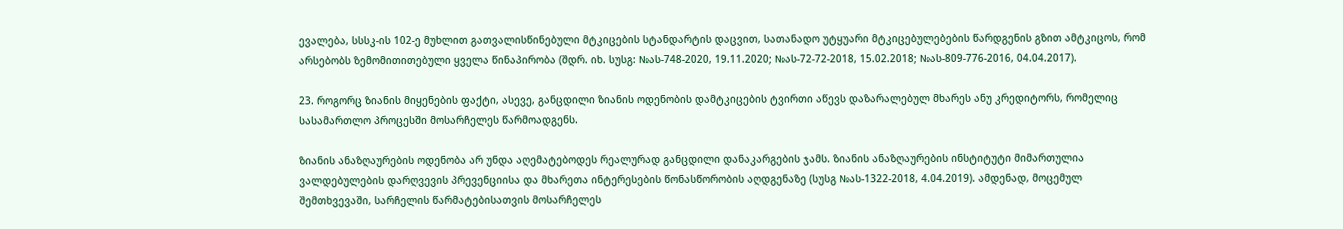ევალება, სსსკ-ის 102-ე მუხლით გათვალისწინებული მტკიცების სტანდარტის დაცვით, სათანადო უტყუარი მტკიცებულებების წარდგენის გზით ამტკიცოს, რომ არსებობს ზემომითითებული ყველა წინაპირობა (შდრ. იხ. სუსგ: №ას-748-2020, 19.11.2020; №ას-72-72-2018, 15.02.2018; №ას-809-776-2016, 04.04.2017).

23. როგორც ზიანის მიყენების ფაქტი, ასევე, განცდილი ზიანის ოდენობის დამტკიცების ტვირთი აწევს დაზარალებულ მხარეს ანუ კრედიტორს, რომელიც სასამართლო პროცესში მოსარჩელეს წარმოადგენს.

ზიანის ანაზღაურების ოდენობა არ უნდა აღემატებოდეს რეალურად განცდილი დანაკარგების ჯამს. ზიანის ანაზღაურების ინსტიტუტი მიმართულია ვალდებულების დარღვევის პრევენციისა და მხარეთა ინტერესების წონასწორობის აღდგენაზე (სუსგ №ას-1322-2018, 4.04.2019). ამდენად, მოცემულ შემთხვევაში, სარჩელის წარმატებისათვის მოსარჩელეს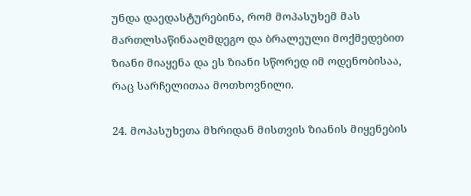უნდა დაედასტურებინა, რომ მოპასუხემ მას მართლსაწინააღმდეგო და ბრალეული მოქმედებით ზიანი მიაყენა და ეს ზიანი სწორედ იმ ოდენობისაა, რაც სარჩელითაა მოთხოვნილი.

24. მოპასუხეთა მხრიდან მისთვის ზიანის მიყენების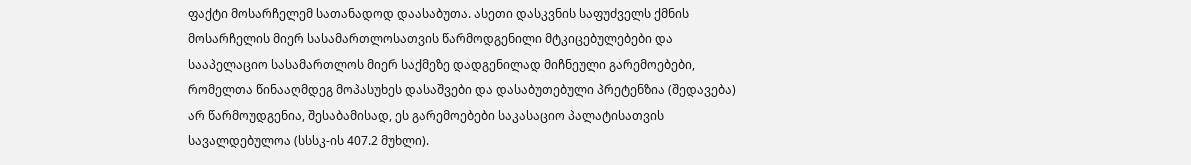ფაქტი მოსარჩელემ სათანადოდ დაასაბუთა. ასეთი დასკვნის საფუძველს ქმნის მოსარჩელის მიერ სასამართლოსათვის წარმოდგენილი მტკიცებულებები და სააპელაციო სასამართლოს მიერ საქმეზე დადგენილად მიჩნეული გარემოებები, რომელთა წინააღმდეგ მოპასუხეს დასაშვები და დასაბუთებული პრეტენზია (შედავება) არ წარმოუდგენია, შესაბამისად, ეს გარემოებები საკასაციო პალატისათვის სავალდებულოა (სსსკ-ის 407.2 მუხლი).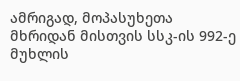ამრიგად, მოპასუხეთა მხრიდან მისთვის სსკ-ის 992-ე მუხლის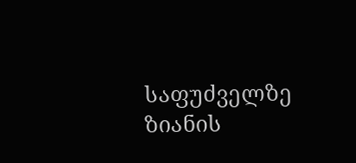საფუძველზე ზიანის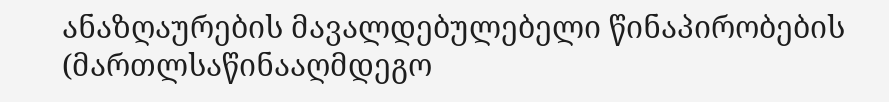ანაზღაურების მავალდებულებელი წინაპირობების (მართლსაწინააღმდეგო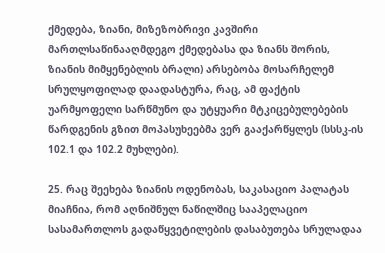ქმედება, ზიანი, მიზეზობრივი კავშირი მართლსაწინააღმდეგო ქმედებასა და ზიანს შორის, ზიანის მიმყენებლის ბრალი) არსებობა მოსარჩელემ სრულყოფილად დაადასტურა, რაც, ამ ფაქტის უარმყოფელი სარწმუნო და უტყუარი მტკიცებულებების წარდგენის გზით მოპასუხეებმა ვერ გააქარწყლეს (სსსკ-ის 102.1 და 102.2 მუხლები).

25. რაც შეეხება ზიანის ოდენობას, საკასაციო პალატას მიაჩნია, რომ აღნიშნულ ნაწილშიც სააპელაციო სასამართლოს გადაწყვეტილების დასაბუთება სრულადაა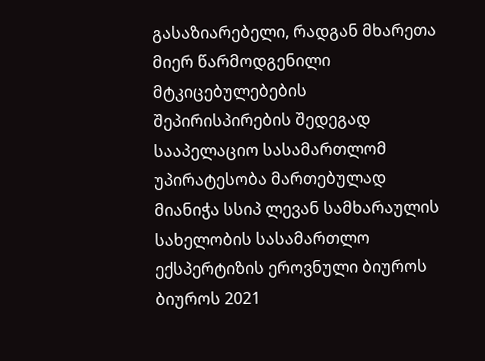გასაზიარებელი, რადგან მხარეთა მიერ წარმოდგენილი მტკიცებულებების შეპირისპირების შედეგად სააპელაციო სასამართლომ უპირატესობა მართებულად მიანიჭა სსიპ ლევან სამხარაულის სახელობის სასამართლო ექსპერტიზის ეროვნული ბიუროს ბიუროს 2021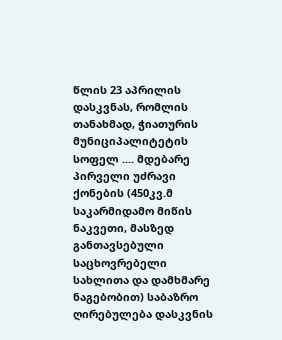წლის 23 აპრილის დასკვნას, რომლის თანახმად, ჭიათურის მუნიციპალიტეტის სოფელ .... მდებარე პირველი უძრავი ქონების (450კვ.მ საკარმიდამო მიწის ნაკვეთი, მასზედ განთავსებული საცხოვრებელი სახლითა და დამხმარე ნაგებობით) საბაზრო ღირებულება დასკვნის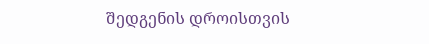შედგენის დროისთვის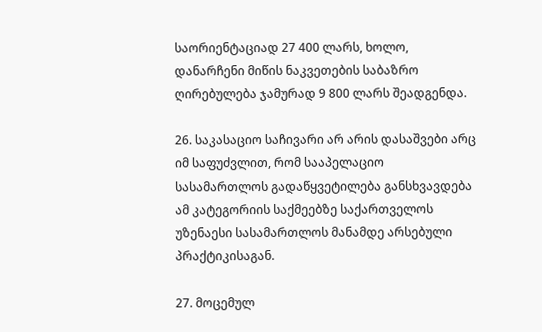საორიენტაციად 27 400 ლარს, ხოლო, დანარჩენი მიწის ნაკვეთების საბაზრო ღირებულება ჯამურად 9 800 ლარს შეადგენდა.

26. საკასაციო საჩივარი არ არის დასაშვები არც იმ საფუძვლით, რომ სააპელაციო სასამართლოს გადაწყვეტილება განსხვავდება ამ კატეგორიის საქმეებზე საქართველოს უზენაესი სასამართლოს მანამდე არსებული პრაქტიკისაგან.

27. მოცემულ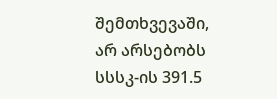შემთხვევაში, არ არსებობს სსსკ-ის 391.5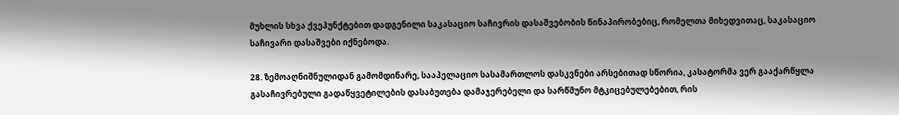მუხლის სხვა ქვეპუნქტებით დადგენილი საკასაციო საჩივრის დასაშვებობის წინაპირობებიც, რომელთა მიხედვითაც, საკასაციო საჩივარი დასაშვები იქნებოდა.

28. ზემოაღნიშნულიდან გამომდინარე, სააპელაციო სასამართლოს დასკვნები არსებითად სწორია, კასატორმა ვერ გააქარწყლა გასაჩივრებული გადაწყვეტილების დასაბუთება დამაჯერებელი და სარწმუნო მტკიცებულებებით, რის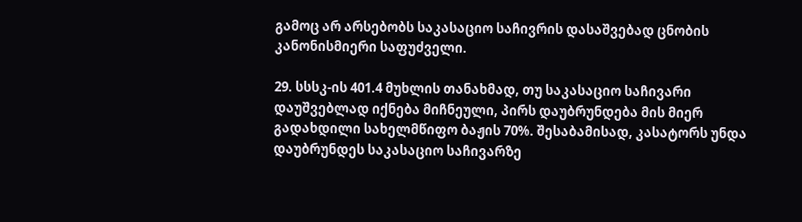გამოც არ არსებობს საკასაციო საჩივრის დასაშვებად ცნობის კანონისმიერი საფუძველი.

29. სსსკ-ის 401.4 მუხლის თანახმად, თუ საკასაციო საჩივარი დაუშვებლად იქნება მიჩნეული, პირს დაუბრუნდება მის მიერ გადახდილი სახელმწიფო ბაჟის 70%. შესაბამისად, კასატორს უნდა დაუბრუნდეს საკასაციო საჩივარზე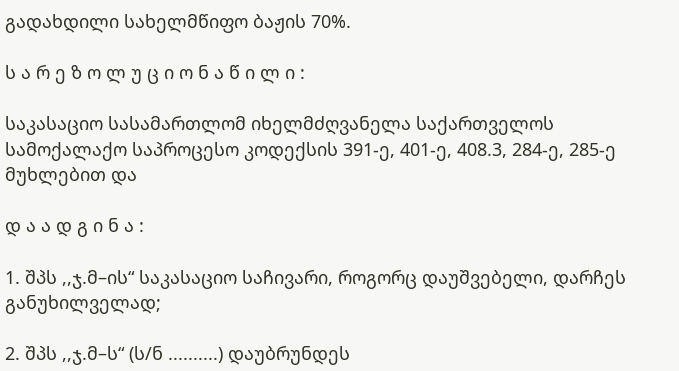გადახდილი სახელმწიფო ბაჟის 70%.

ს ა რ ე ზ ო ლ უ ც ი ო ნ ა წ ი ლ ი :

საკასაციო სასამართლომ იხელმძღვანელა საქართველოს სამოქალაქო საპროცესო კოდექსის 391-ე, 401-ე, 408.3, 284-ე, 285-ე მუხლებით და

დ ა ა დ გ ი ნ ა :

1. შპს ,,ჯ.მ–ის“ საკასაციო საჩივარი, როგორც დაუშვებელი, დარჩეს განუხილველად;

2. შპს ,,ჯ.მ–ს“ (ს/ნ ..........) დაუბრუნდეს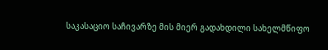საკასაციო საჩივარზე მის მიერ გადახდილი სახელმწიფო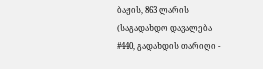ბაჟის, 863 ლარის (საგადახდო დავალება #440, გადახდის თარიღი -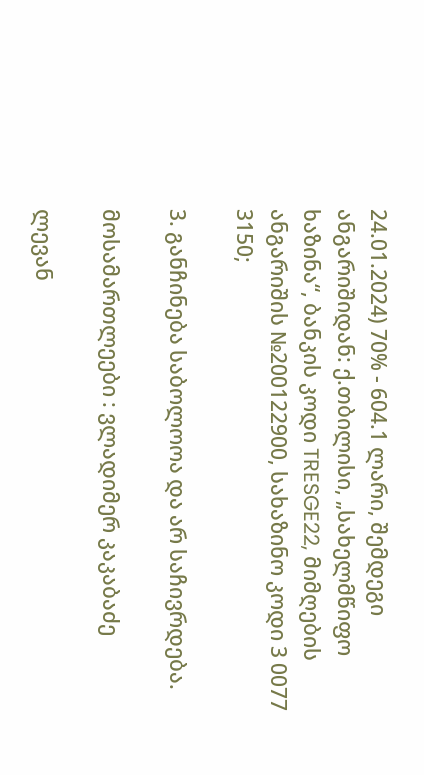24.01.2024) 70% - 604.1 ლარი, შემდეგი ანგარიშიდან: ქ.თბილისი, „სახელმწიფო ხაზინა“, ბანკის კოდი TRESGE22, მიმღების ანგარიშის №200122900, სახაზინო კოდი 3 0077 3150;

3. განჩინება საბოლოოა და არ საჩივრდება.

მოსამართლეები : ვლადიმერ კაკაბაძე

ლევან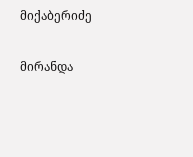მიქაბერიძე

მირანდა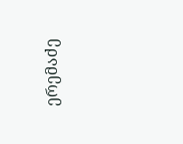ერემაძე